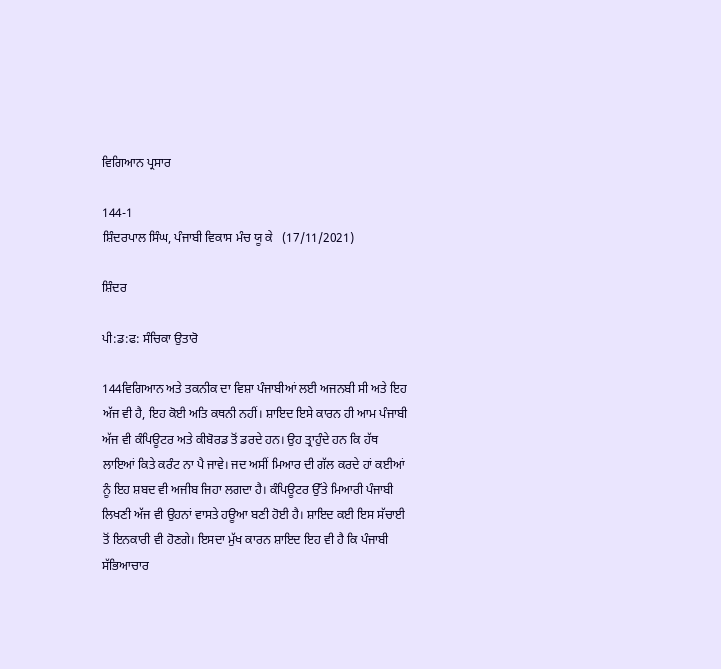ਵਿਗਿਆਨ ਪ੍ਰਸਾਰ

144-1
ਸ਼ਿੰਦਰਪਾਲ ਸਿੰਘ, ਪੰਜਾਬੀ ਵਿਕਾਸ ਮੰਚ ਯੂ ਕੇ   (17/11/2021)

ਸ਼ਿੰਦਰ

ਪੀ:ਡ:ਫ: ਸੰਚਿਕਾ ਉਤਾਰੋ

144ਵਿਗਿਆਨ ਅਤੇ ਤਕਨੀਕ ਦਾ ਵਿਸ਼ਾ ਪੰਜਾਬੀਆਂ ਲਈ ਅਜਨਬੀ ਸੀ ਅਤੇ ਇਹ ਅੱਜ ਵੀ ਹੈ, ਇਹ ਕੋਈ ਅਤਿ ਕਥਨੀ ਨਹੀਂ। ਸ਼ਾਇਦ ਇਸੇ ਕਾਰਨ ਹੀ ਆਮ ਪੰਜਾਬੀ ਅੱਜ ਵੀ ਕੰਪਿਊਟਰ ਅਤੇ ਕੀਬੋਰਡ ਤੋਂ ਡਰਦੇ ਹਨ। ਉਹ ਤ੍ਰਾਹੁੰਦੇ ਹਨ ਕਿ ਹੱਥ ਲਾਇਆਂ ਕਿਤੇ ਕਰੰਟ ਨਾ ਪੈ ਜਾਵੇ। ਜਦ ਅਸੀਂ ਮਿਆਰ ਦੀ ਗੱਲ ਕਰਦੇ ਹਾਂ ਕਈਆਂ ਨੂੰ ਇਹ ਸ਼ਬਦ ਵੀ ਅਜੀਬ ਜਿਹਾ ਲਗਦਾ ਹੈ। ਕੰਪਿਊਟਰ ਉੱਤੇ ਮਿਆਰੀ ਪੰਜਾਬੀ ਲਿਖਣੀ ਅੱਜ ਵੀ ਉਹਨਾਂ ਵਾਸਤੇ ਹਊਆ ਬਣੀ ਹੋਈ ਹੈ। ਸ਼ਾਇਦ ਕਈ ਇਸ ਸੱਚਾਈ ਤੋਂ ਇਨਕਾਰੀ ਵੀ ਹੋਣਗੇ। ਇਸਦਾ ਮੁੱਖ ਕਾਰਨ ਸ਼ਾਇਦ ਇਹ ਵੀ ਹੈ ਕਿ ਪੰਜਾਬੀ ਸੱਭਿਆਚਾਰ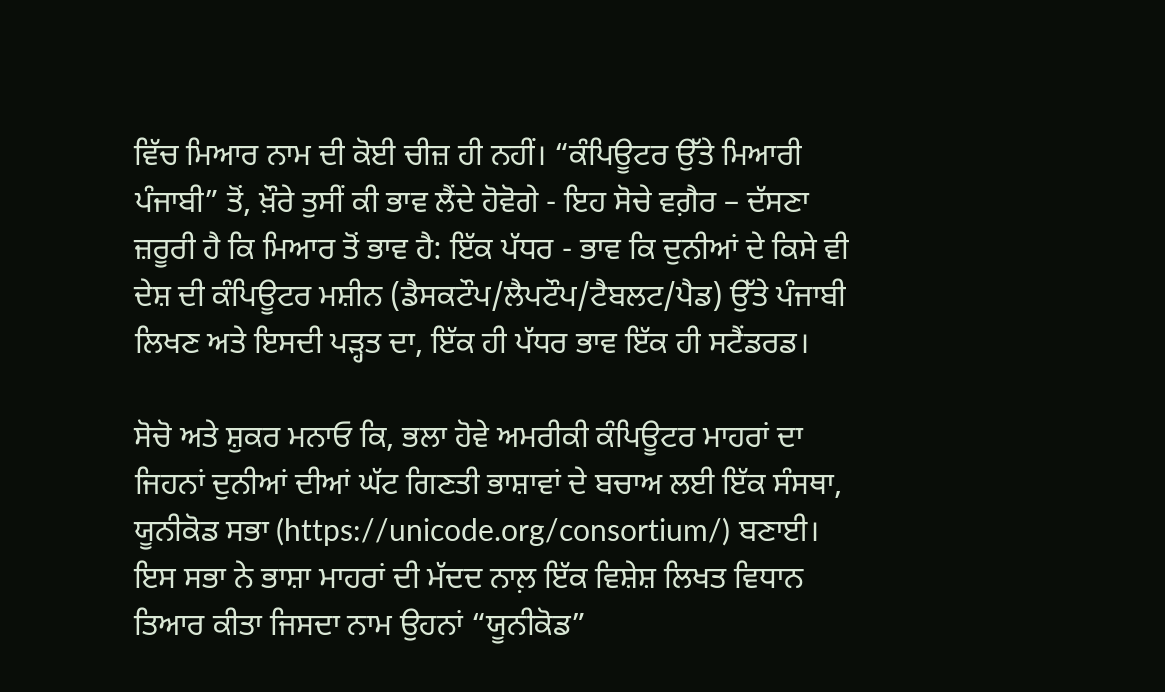ਵਿੱਚ ਮਿਆਰ ਨਾਮ ਦੀ ਕੋਈ ਚੀਜ਼ ਹੀ ਨਹੀਂ। “ਕੰਪਿਊਟਰ ਉੱਤੇ ਮਿਆਰੀ ਪੰਜਾਬੀ” ਤੋਂ, ਖ਼ੌਰੇ ਤੁਸੀਂ ਕੀ ਭਾਵ ਲੈਂਦੇ ਹੋਵੋਗੇ - ਇਹ ਸੋਚੇ ਵਗ਼ੈਰ – ਦੱਸਣਾ ਜ਼ਰੂਰੀ ਹੈ ਕਿ ਮਿਆਰ ਤੋਂ ਭਾਵ ਹੈ: ਇੱਕ ਪੱਧਰ - ਭਾਵ ਕਿ ਦੁਨੀਆਂ ਦੇ ਕਿਸੇ ਵੀ ਦੇਸ਼ ਦੀ ਕੰਪਿਊਟਰ ਮਸ਼ੀਨ (ਡੈਸਕਟੌਪ/ਲੈਪਟੌਪ/ਟੈਬਲਟ/ਪੈਡ) ਉੱਤੇ ਪੰਜਾਬੀ ਲਿਖਣ ਅਤੇ ਇਸਦੀ ਪੜ੍ਹਤ ਦਾ, ਇੱਕ ਹੀ ਪੱਧਰ ਭਾਵ ਇੱਕ ਹੀ ਸਟੈਂਡਰਡ।

ਸੋਚੋ ਅਤੇ ਸ਼ੁਕਰ ਮਨਾਓ ਕਿ, ਭਲਾ ਹੋਵੇ ਅਮਰੀਕੀ ਕੰਪਿਊਟਰ ਮਾਹਰਾਂ ਦਾ ਜਿਹਨਾਂ ਦੁਨੀਆਂ ਦੀਆਂ ਘੱਟ ਗਿਣਤੀ ਭਾਸ਼ਾਵਾਂ ਦੇ ਬਚਾਅ ਲਈ ਇੱਕ ਸੰਸਥਾ, ਯੂਨੀਕੋਡ ਸਭਾ (https://unicode.org/consortium/) ਬਣਾਈ। ਇਸ ਸਭਾ ਨੇ ਭਾਸ਼ਾ ਮਾਹਰਾਂ ਦੀ ਮੱਦਦ ਨਾਲ਼ ਇੱਕ ਵਿਸ਼ੇਸ਼ ਲਿਖਤ ਵਿਧਾਨ ਤਿਆਰ ਕੀਤਾ ਜਿਸਦਾ ਨਾਮ ਉਹਨਾਂ “ਯੂਨੀਕੋਡ”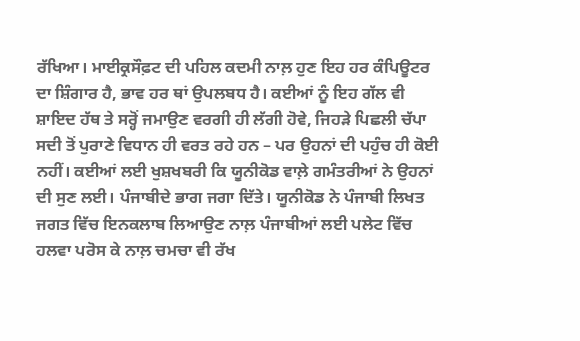ਰੱਖਿਆ। ਮਾਈਕ੍ਰਸੌਫ਼ਟ ਦੀ ਪਹਿਲ ਕਦਮੀ ਨਾਲ਼ ਹੁਣ ਇਹ ਹਰ ਕੰਪਿਊਟਰ ਦਾ ਸ਼ਿੰਗਾਰ ਹੈ, ਭਾਵ ਹਰ ਥਾਂ ਉਪਲਬਧ ਹੈ। ਕਈਆਂ ਨੂੰ ਇਹ ਗੱਲ ਵੀ ਸ਼ਾਇਦ ਹੱਥ ਤੇ ਸਰ੍ਹੋਂ ਜਮਾਉਣ ਵਰਗੀ ਹੀ ਲੱਗੀ ਹੋਵੇ, ਜਿਹੜੇ ਪਿਛਲੀ ਚੱਪਾ ਸਦੀ ਤੋਂ ਪੁਰਾਣੇ ਵਿਧਾਨ ਹੀ ਵਰਤ ਰਹੇ ਹਨ – ਪਰ ਉਹਨਾਂ ਦੀ ਪਹੁੰਚ ਹੀ ਕੋਈ ਨਹੀਂ। ਕਈਆਂ ਲਈ ਖੁਸ਼ਖਬਰੀ ਕਿ ਯੂਨੀਕੋਡ ਵਾਲ਼ੇ ਗਮੰਤਰੀਆਂ ਨੇ ਉਹਨਾਂ ਦੀ ਸੁਣ ਲਈ। ਪੰਜਾਬੀਦੇ ਭਾਗ ਜਗਾ ਦਿੱਤੇ। ਯੂਨੀਕੋਡ ਨੇ ਪੰਜਾਬੀ ਲਿਖਤ ਜਗਤ ਵਿੱਚ ਇਨਕਲਾਬ ਲਿਆਉਣ ਨਾਲ਼ ਪੰਜਾਬੀਆਂ ਲਈ ਪਲੇਟ ਵਿੱਚ ਹਲਵਾ ਪਰੋਸ ਕੇ ਨਾਲ਼ ਚਮਚਾ ਵੀ ਰੱਖ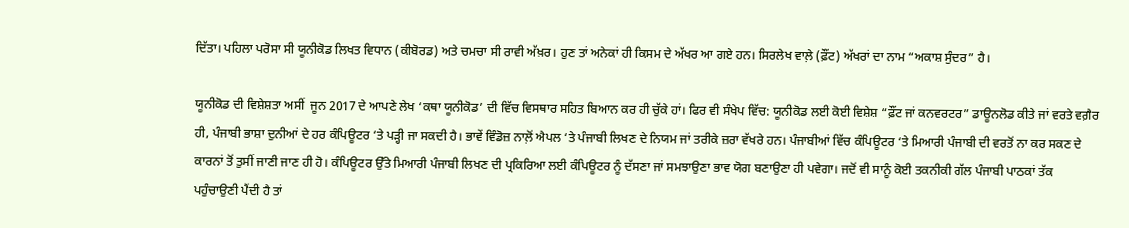ਦਿੱਤਾ। ਪਹਿਲਾ ਪਰੋਸਾ ਸੀ ਯੂਨੀਕੋਡ ਲਿਖਤ ਵਿਧਾਨ (ਕੀਬੋਰਡ) ਅਤੇ ਚਮਚਾ ਸੀ ਰਾਵੀ ਅੱਖ਼ਰ। ਹੁਣ ਤਾਂ ਅਨੇਕਾਂ ਹੀ ਕਿਸਮ ਦੇ ਅੱਖਰ ਆ ਗਏ ਹਨ। ਸਿਰਲੇਖ ਵਾਲ਼ੇ (ਫ਼ੌਂਟ) ਅੱਖਰਾਂ ਦਾ ਨਾਮ “ਅਕਾਸ਼ ਸੁੰਦਰ” ਹੈ।

ਯੂਨੀਕੋਡ ਦੀ ਵਿਸ਼ੇਸ਼ਤਾ ਅਸੀਂ  ਜੂਨ 2017 ਦੇ ਆਪਣੇ ਲੇਖ ‘ਕਥਾ ਯੂਨੀਕੋਡ’ ਦੀ ਵਿੱਚ ਵਿਸਥਾਰ ਸਹਿਤ ਬਿਆਨ ਕਰ ਹੀ ਚੁੱਕੇ ਹਾਂ। ਫਿਰ ਵੀ ਸੰਖੇਪ ਵਿੱਚ: ਯੂਨੀਕੋਡ ਲਈ ਕੋਈ ਵਿਸ਼ੇਸ਼ “ਫ਼ੌਂਟ ਜਾਂ ਕਨਵਰਟਰ” ਡਾਊਨਲੋਡ ਕੀਤੇ ਜਾਂ ਵਰਤੇ ਵਗ਼ੈਰ ਹੀ, ਪੰਜਾਬੀ ਭਾਸ਼ਾ ਦੁਨੀਆਂ ਦੇ ਹਰ ਕੰਪਿਊਟਰ ‘ਤੇ ਪੜ੍ਹੀ ਜਾ ਸਕਦੀ ਹੈ। ਭਾਵੇਂ ਵਿੰਡੋਜ਼ ਨਾਲ਼ੋਂ ਐਪਲ ‘ਤੇ ਪੰਜਾਬੀ ਲਿਖਣ ਦੇ ਨਿਯਮ ਜਾਂ ਤਰੀਕੇ ਜ਼ਰਾ ਵੱਖਰੇ ਹਨ। ਪੰਜਾਬੀਆਂ ਵਿੱਚ ਕੰਪਿਊਟਰ ‘ਤੇ ਮਿਆਰੀ ਪੰਜਾਬੀ ਦੀ ਵਰਤੋਂ ਨਾ ਕਰ ਸਕਣ ਦੇ ਕਾਰਨਾਂ ਤੋਂ ਤੁਸੀਂ ਜਾਣੀ ਜਾਣ ਹੀ ਹੋ। ਕੰਪਿਊਟਰ ਉੱਤੇ ਮਿਆਰੀ ਪੰਜਾਬੀ ਲਿਖਣ ਦੀ ਪ੍ਰਕਿਰਿਆ ਲਈ ਕੰਪਿਊਟਰ ਨੂੰ ਦੱਸਣਾ ਜਾਂ ਸਮਝਾਉਣਾ ਭਾਵ ਯੋਗ ਬਣਾਉਣਾ ਹੀ ਪਵੇਗਾ। ਜਦੋਂ ਵੀ ਸਾਨੂੰ ਕੋਈ ਤਕਨੀਕੀ ਗੱਲ ਪੰਜਾਬੀ ਪਾਠਕਾਂ ਤੱਕ ਪਹੁੰਚਾਉਣੀ ਪੈਂਦੀ ਹੈ ਤਾਂ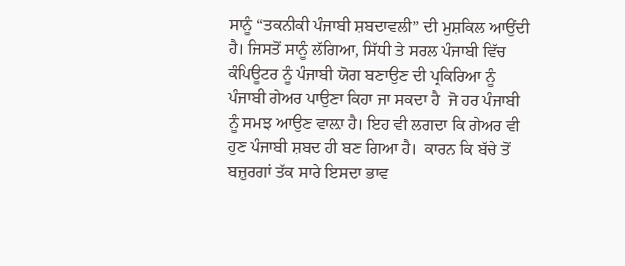ਸਾਨੂੰ “ਤਕਨੀਕੀ ਪੰਜਾਬੀ ਸ਼ਬਦਾਵਲੀ” ਦੀ ਮੁਸ਼ਕਿਲ ਆਉਂਦੀ ਹੈ। ਜਿਸਤੋਂ ਸਾਨੂੰ ਲੱਗਿਆ, ਸਿੱਧੀ ਤੇ ਸਰਲ ਪੰਜਾਬੀ ਵਿੱਚ ਕੰਪਿਊਟਰ ਨੂੰ ਪੰਜਾਬੀ ਯੋਗ ਬਣਾਉਣ ਦੀ ਪ੍ਰਕਿਰਿਆ ਨੂੰ ਪੰਜਾਬੀ ਗੇਅਰ ਪਾਉਣਾ ਕਿਹਾ ਜਾ ਸਕਦਾ ਹੈ  ਜੋ ਹਰ ਪੰਜਾਬੀ ਨੂੰ ਸਮਝ ਆਉਣ ਵਾਲ਼ਾ ਹੈ। ਇਹ ਵੀ ਲਗਦਾ ਕਿ ਗੇਅਰ ਵੀ ਹੁਣ ਪੰਜਾਬੀ ਸ਼ਬਦ ਹੀ ਬਣ ਗਿਆ ਹੈ।  ਕਾਰਨ ਕਿ ਬੱਚੇ ਤੋਂ ਬਜ਼ੁਰਗਾਂ ਤੱਕ ਸਾਰੇ ਇਸਦਾ ਭਾਵ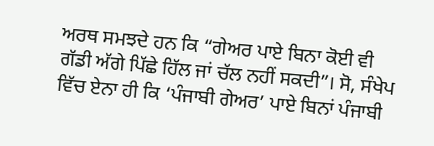ਅਰਥ ਸਮਝਦੇ ਹਨ ਕਿ “ਗੇਅਰ ਪਾਏ ਬਿਨਾ ਕੋਈ ਵੀ ਗੱਡੀ ਅੱਗੇ ਪਿੱਛੇ ਹਿੱਲ ਜਾਂ ਚੱਲ ਨਹੀਂ ਸਕਦੀ”। ਸੋ, ਸੰਖੇਪ ਵਿੱਚ ਏਨਾ ਹੀ ਕਿ ‘ਪੰਜਾਬੀ ਗੇਅਰ’ ਪਾਏ ਬਿਨਾਂ ਪੰਜਾਬੀ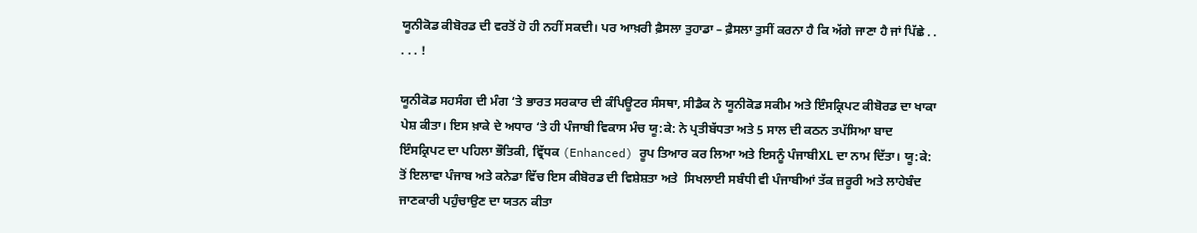ਯੂਨੀਕੋਡ ਕੀਬੋਰਡ ਦੀ ਵਰਤੋਂ ਹੋ ਹੀ ਨਹੀਂ ਸਕਦੀ। ਪਰ ਆਖ਼ਰੀ ਫ਼ੈਸਲਾ ਤੁਹਾਡਾ – ਫ਼ੈਸਲਾ ਤੁਸੀਂ ਕਰਨਾ ਹੈ ਕਿ ਅੱਗੇ ਜਾਣਾ ਹੈ ਜਾਂ ਪਿੱਛੇ . . . . . !

ਯੂਨੀਕੋਡ ਸਹਸੰਗ ਦੀ ਮੰਗ ‘ਤੇ ਭਾਰਤ ਸਰਕਾਰ ਦੀ ਕੰਪਿਊਟਰ ਸੰਸਥਾ, ਸੀਡੈਕ ਨੇ ਯੂਨੀਕੋਡ ਸਕੀਮ ਅਤੇ ਇੰਸਕ੍ਰਿਪਟ ਕੀਬੋਰਡ ਦਾ ਖਾਕਾ ਪੇਸ਼ ਕੀਤਾ। ਇਸ ਖ਼ਾਕੇ ਦੇ ਅਧਾਰ ‘ਤੇ ਹੀ ਪੰਜਾਬੀ ਵਿਕਾਸ ਮੰਚ ਯੂ:ਕੇ: ਨੇ ਪ੍ਰਤੀਬੱਧਤਾ ਅਤੇ 5 ਸਾਲ ਦੀ ਕਠਨ ਤਪੱਸਿਆ ਬਾਦ ਇੰਸਕ੍ਰਿਪਟ ਦਾ ਪਹਿਲਾ ਭੌਤਿਕੀ, ਵ੍ਰਿੱਧਕ (Enhanced) ਰੂਪ ਤਿਆਰ ਕਰ ਲਿਆ ਅਤੇ ਇਸਨੂੰ ਪੰਜਾਬੀXL ਦਾ ਨਾਮ ਦਿੱਤਾ। ਯੂ:ਕੇ: ਤੋਂ ਇਲਾਵਾ ਪੰਜਾਬ ਅਤੇ ਕਨੇਡਾ ਵਿੱਚ ਇਸ ਕੀਬੋਰਡ ਦੀ ਵਿਸ਼ੇਸ਼ਤਾ ਅਤੇ  ਸਿਖਲਾਈ ਸਬੰਧੀ ਵੀ ਪੰਜਾਬੀਆਂ ਤੱਕ ਜ਼ਰੂਰੀ ਅਤੇ ਲਾਹੇਬੰਦ ਜਾਣਕਾਰੀ ਪਹੁੰਚਾਉਣ ਦਾ ਯਤਨ ਕੀਤਾ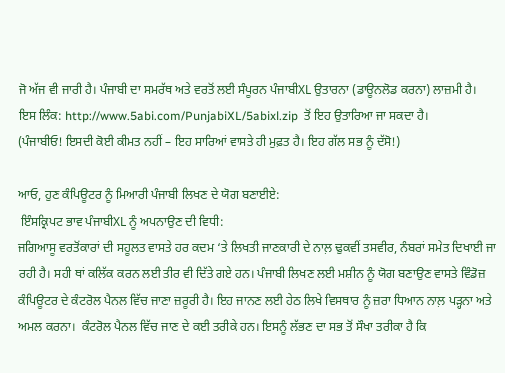ਜੋ ਅੱਜ ਵੀ ਜਾਰੀ ਹੈ। ਪੰਜਾਬੀ ਦਾ ਸਮਰੱਥ ਅਤੇ ਵਰਤੋਂ ਲਈ ਸੰਪੂਰਨ ਪੰਜਾਬੀXL ਉਤਾਰਨਾ (ਡਾਊਨਲੋਡ ਕਰਨਾ) ਲਾਜ਼ਮੀ ਹੈ।  ਇਸ ਲਿੰਕ: http://www.5abi.com/PunjabiXL/5abixl.zip  ਤੋਂ ਇਹ ਉਤਾਰਿਆ ਜਾ ਸਕਦਾ ਹੈ।
(ਪੰਜਾਬੀਓ! ਇਸਦੀ ਕੋਈ ਕੀਮਤ ਨਹੀਂ – ਇਹ ਸਾਰਿਆਂ ਵਾਸਤੇ ਹੀ ਮੁਫ਼ਤ ਹੈ। ਇਹ ਗੱਲ ਸਭ ਨੂੰ ਦੱਸੋ!)

ਆਓ, ਹੁਣ ਕੰਪਿਊਟਰ ਨੂੰ ਮਿਆਰੀ ਪੰਜਾਬੀ ਲਿਖਣ ਦੇ ਯੋਗ ਬਣਾਈਏ:
 ਇੰਸਕ੍ਰਿਪਟ ਭਾਵ ਪੰਜਾਬੀXL ਨੂੰ ਅਪਨਾਉਣ ਦੀ ਵਿਧੀ:
ਜਗਿਆਸੂ ਵਰਤੋਂਕਾਰਾਂ ਦੀ ਸਹੂਲਤ ਵਾਸਤੇ ਹਰ ਕਦਮ ‘ਤੇ ਲਿਖਤੀ ਜਾਣਕਾਰੀ ਦੇ ਨਾਲ਼ ਢੁਕਵੀਂ ਤਸਵੀਰ, ਨੰਬਰਾਂ ਸਮੇਤ ਦਿਖਾਈ ਜਾ ਰਹੀ ਹੈ। ਸਹੀ ਥਾਂ ਕਲਿੱਕ ਕਰਨ ਲਈ ਤੀਰ ਵੀ ਦਿੱਤੇ ਗਏ ਹਨ। ਪੰਜਾਬੀ ਲਿਖਣ ਲਈ ਮਸ਼ੀਨ ਨੂੰ ਯੋਗ ਬਣਾਉਣ ਵਾਸਤੇ ਵਿੰਡੋਜ਼ ਕੰਪਿਊਟਰ ਦੇ ਕੰਟਰੋਲ ਪੈਨਲ ਵਿੱਚ ਜਾਣਾ ਜ਼ਰੂਰੀ ਹੈ। ਇਹ ਜਾਨਣ ਲਈ ਹੇਠ ਲਿਖੇ ਵਿਸਥਾਰ ਨੂੰ ਜ਼ਰਾ ਧਿਆਨ ਨਾਲ਼ ਪੜ੍ਹਨਾ ਅਤੇ ਅਮਲ ਕਰਨਾ।  ਕੰਟਰੋਲ ਪੈਨਲ ਵਿੱਚ ਜਾਣ ਦੇ ਕਈ ਤਰੀਕੇ ਹਨ। ਇਸਨੂੰ ਲੱਭਣ ਦਾ ਸਭ ਤੋਂ ਸੌਖਾ ਤਰੀਕਾ ਹੈ ਕਿ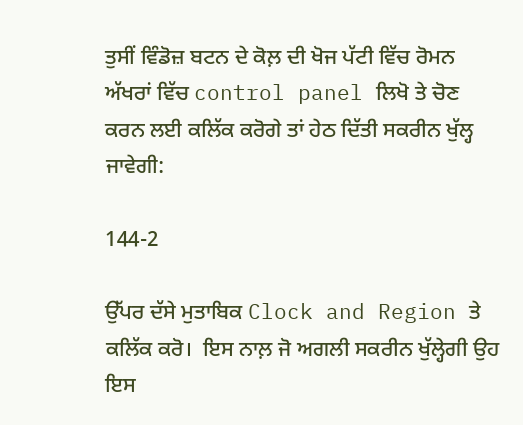ਤੁਸੀਂ ਵਿੰਡੋਜ਼ ਬਟਨ ਦੇ ਕੋਲ਼ ਦੀ ਖੋਜ ਪੱਟੀ ਵਿੱਚ ਰੋਮਨ ਅੱਖਰਾਂ ਵਿੱਚ control panel ਲਿਖੋ ਤੇ ਚੋਣ ਕਰਨ ਲਈ ਕਲਿੱਕ ਕਰੋਗੇ ਤਾਂ ਹੇਠ ਦਿੱਤੀ ਸਕਰੀਨ ਖੁੱਲ੍ਹ ਜਾਵੇਗੀ:

144-2

ਉੱਪਰ ਦੱਸੇ ਮੁਤਾਬਿਕ Clock and Region ਤੇ ਕਲਿੱਕ ਕਰੋ।  ਇਸ ਨਾਲ਼ ਜੋ ਅਗਲੀ ਸਕਰੀਨ ਖੁੱਲ੍ਹੇਗੀ ਉਹ ਇਸ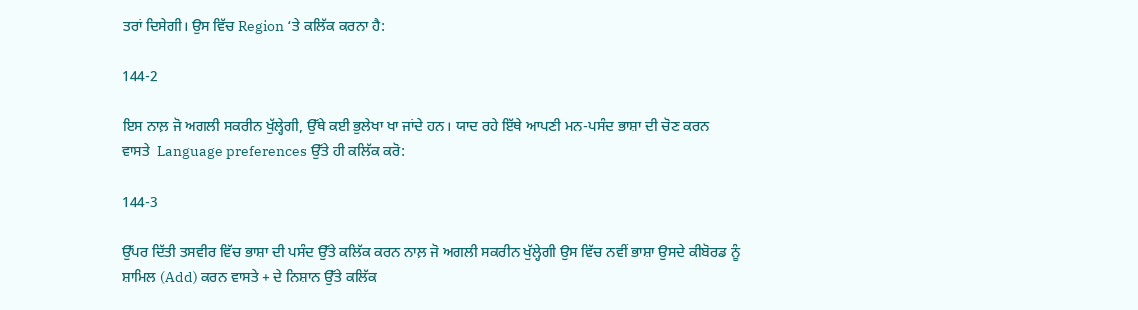ਤਰਾਂ ਦਿਸੇਗੀ। ਉਸ ਵਿੱਚ Region ‘ਤੇ ਕਲਿੱਕ ਕਰਨਾ ਹੈ:

144-2

ਇਸ ਨਾਲ਼ ਜੋ ਅਗਲੀ ਸਕਰੀਨ ਖੁੱਲ੍ਹੇਗੀ, ਉੱਥੇ ਕਈ ਭੁਲੇਖਾ ਖਾ ਜਾਂਦੇ ਹਨ। ਯਾਦ ਰਹੇ ਇੱਥੇ ਆਪਣੀ ਮਨ-ਪਸੰਦ ਭਾਸ਼ਾ ਦੀ ਚੋਣ ਕਰਨ ਵਾਸਤੇ  Language preferences ਉੱਤੇ ਹੀ ਕਲਿੱਕ ਕਰੋ:

144-3

ਉੱਪਰ ਦਿੱਤੀ ਤਸਵੀਰ ਵਿੱਚ ਭਾਸ਼ਾ ਦੀ ਪਸੰਦ ਉੱਤੇ ਕਲਿੱਕ ਕਰਨ ਨਾਲ਼ ਜੋ ਅਗਲੀ ਸਕਰੀਨ ਖੁੱਲ੍ਹੇਗੀ ਉਸ ਵਿੱਚ ਨਵੀਂ ਭਾਸ਼ਾ ਉਸਦੇ ਕੀਬੋਰਡ ਨੂੰ ਸ਼ਾਮਿਲ (Add) ਕਰਨ ਵਾਸਤੇ + ਦੇ ਨਿਸ਼ਾਨ ਉੱਤੇ ਕਲਿੱਕ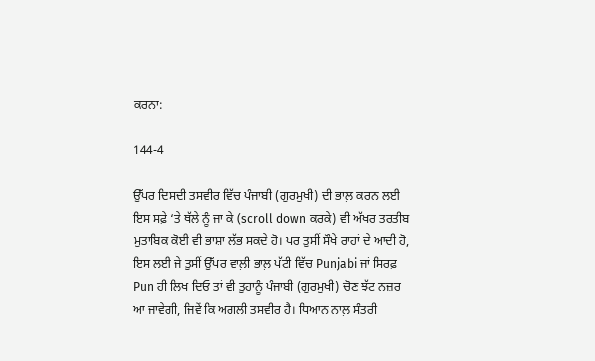ਕਰਨਾ:

144-4

ਉੱਪਰ ਦਿਸਦੀ ਤਸਵੀਰ ਵਿੱਚ ਪੰਜਾਬੀ (ਗੁਰਮੁਖੀ) ਦੀ ਭਾਲ਼ ਕਰਨ ਲਈ ਇਸ ਸਫ਼ੇ ‘ਤੇ ਥੱਲੇ ਨੂੰ ਜਾ ਕੇ (scroll down ਕਰਕੇ) ਵੀ ਅੱਖਰ ਤਰਤੀਬ ਮੁਤਾਬਿਕ ਕੋਈ ਵੀ ਭਾਸ਼ਾ ਲੱਭ ਸਕਦੇ ਹੋ। ਪਰ ਤੁਸੀਂ ਸੌਖੇ ਰਾਹਾਂ ਦੇ ਆਦੀ ਹੋ, ਇਸ ਲਈ ਜੇ ਤੁਸੀਂ ਉੱਪਰ ਵਾਲ਼ੀ ਭਾਲ਼ ਪੱਟੀ ਵਿੱਚ Punjabi ਜਾਂ ਸਿਰਫ਼ Pun ਹੀ ਲਿਖ ਦਿਓ ਤਾਂ ਵੀ ਤੁਹਾਨੂੰ ਪੰਜਾਬੀ (ਗੁਰਮੁਖੀ) ਚੋਣ ਝੱਟ ਨਜ਼ਰ ਆ ਜਾਵੇਗੀ, ਜਿਵੇਂ ਕਿ ਅਗਲੀ ਤਸਵੀਰ ਹੈ। ਧਿਆਨ ਨਾਲ਼ ਸੰਤਰੀ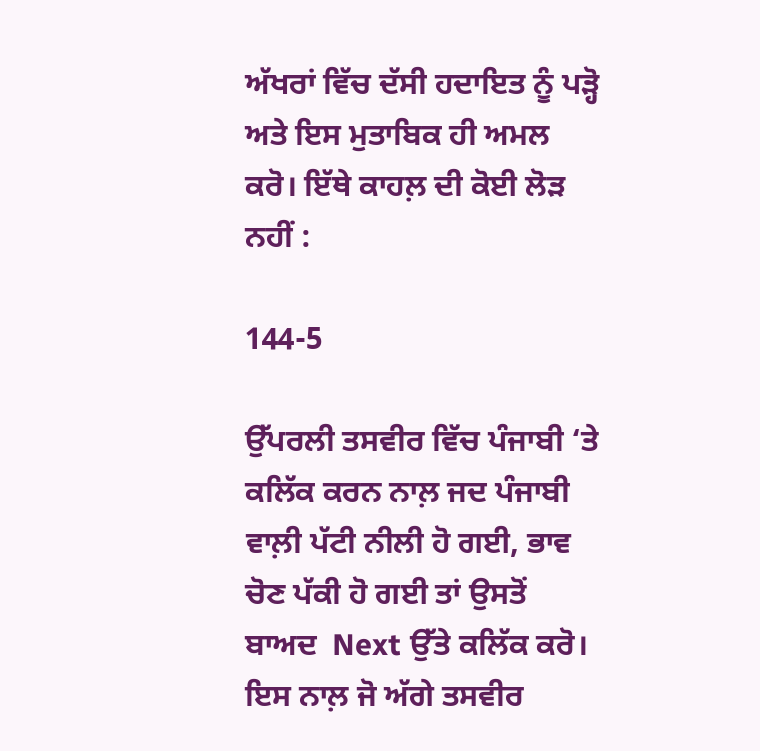ਅੱਖਰਾਂ ਵਿੱਚ ਦੱਸੀ ਹਦਾਇਤ ਨੂੰ ਪੜ੍ਹੋ ਅਤੇ ਇਸ ਮੁਤਾਬਿਕ ਹੀ ਅਮਲ ਕਰੋ। ਇੱਥੇ ਕਾਹਲ਼ ਦੀ ਕੋਈ ਲੋੜ ਨਹੀਂ :

144-5

ਉੱਪਰਲੀ ਤਸਵੀਰ ਵਿੱਚ ਪੰਜਾਬੀ ‘ਤੇ ਕਲਿੱਕ ਕਰਨ ਨਾਲ਼ ਜਦ ਪੰਜਾਬੀ ਵਾਲ਼ੀ ਪੱਟੀ ਨੀਲੀ ਹੋ ਗਈ, ਭਾਵ ਚੋਣ ਪੱਕੀ ਹੋ ਗਈ ਤਾਂ ਉਸਤੋਂ ਬਾਅਦ  Next ਉੱਤੇ ਕਲਿੱਕ ਕਰੋ। ਇਸ ਨਾਲ਼ ਜੋ ਅੱਗੇ ਤਸਵੀਰ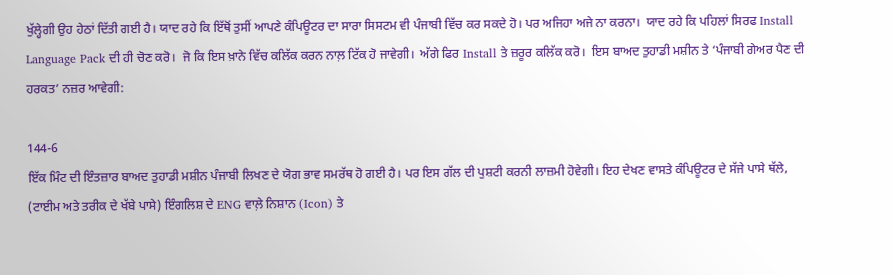ਖੁੱਲ੍ਹੇਗੀ ਉਹ ਹੇਠਾਂ ਦਿੱਤੀ ਗਈ ਹੈ। ਯਾਦ ਰਹੇ ਕਿ ਇੱਥੋਂ ਤੁਸੀਂ ਆਪਣੇ ਕੰਪਿਊਟਰ ਦਾ ਸਾਰਾ ਸਿਸਟਮ ਵੀ ਪੰਜਾਬੀ ਵਿੱਚ ਕਰ ਸਕਦੇ ਹੋ। ਪਰ ਅਜਿਹਾ ਅਜੇ ਨਾ ਕਰਨਾ।  ਯਾਦ ਰਹੇ ਕਿ ਪਹਿਲਾਂ ਸਿਰਫ Install Language Pack ਦੀ ਹੀ ਚੋਣ ਕਰੋ।  ਜੋ ਕਿ ਇਸ ਖ਼ਾਨੇ ਵਿੱਚ ਕਲਿੱਕ ਕਰਨ ਨਾਲ਼ ਟਿੱਕ ਹੋ ਜਾਵੇਗੀ।  ਅੱਗੇ ਫਿਰ Install ਤੇ ਜ਼ਰੂਰ ਕਲਿੱਕ ਕਰੋ।  ਇਸ ਬਾਅਦ ਤੁਹਾਡੀ ਮਸ਼ੀਨ ਤੇ ‘ਪੰਜਾਬੀ ਗੇਅਰ ਪੈਣ ਦੀ ਹਰਕਤ’ ਨਜ਼ਰ ਆਵੇਗੀ:

144-6
ਇੱਕ ਮਿੰਟ ਦੀ ਇੰਤਜ਼ਾਰ ਬਾਅਦ ਤੁਹਾਡੀ ਮਸ਼ੀਨ ਪੰਜਾਬੀ ਲਿਖਣ ਦੇ ਯੋਗ ਭਾਵ ਸਮਰੱਥ ਹੋ ਗਈ ਹੈ। ਪਰ ਇਸ ਗੱਲ ਦੀ ਪੁਸ਼ਟੀ ਕਰਨੀ ਲਾਜ਼ਮੀ ਹੋਵੇਗੀ। ਇਹ ਦੇਖਣ ਵਾਸਤੇ ਕੰਪਿਊਟਰ ਦੇ ਸੱਜੇ ਪਾਸੇ ਥੱਲੇ, (ਟਾਈਮ ਅਤੇ ਤਰੀਕ ਦੇ ਖੱਬੇ ਪਾਸੇ) ਇੰਗਲਿਸ਼ ਦੇ ENG ਵਾਲ਼ੇ ਨਿਸ਼ਾਨ (Icon) ਤੇ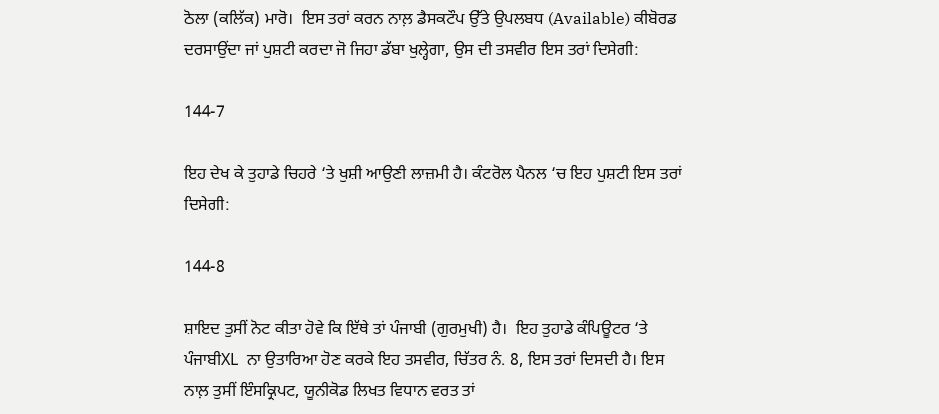ਠੋਲਾ (ਕਲਿੱਕ) ਮਾਰੋ।  ਇਸ ਤਰਾਂ ਕਰਨ ਨਾਲ਼ ਡੈਸਕਟੌਪ ਉੱਤੇ ਉਪਲਬਧ (Available) ਕੀਬੋਰਡ ਦਰਸਾਉਂਦਾ ਜਾਂ ਪੁਸ਼ਟੀ ਕਰਦਾ ਜੋ ਜਿਹਾ ਡੱਬਾ ਖੁਲ੍ਹੇਗਾ, ਉਸ ਦੀ ਤਸਵੀਰ ਇਸ ਤਰਾਂ ਦਿਸੇਗੀ:

144-7

ਇਹ ਦੇਖ ਕੇ ਤੁਹਾਡੇ ਚਿਹਰੇ ‘ਤੇ ਖੁਸ਼ੀ ਆਉਣੀ ਲਾਜ਼ਮੀ ਹੈ। ਕੰਟਰੋਲ ਪੈਨਲ ‘ਚ ਇਹ ਪੁਸ਼ਟੀ ਇਸ ਤਰਾਂ ਦਿਸੇਗੀ:

144-8

ਸ਼ਾਇਦ ਤੁਸੀਂ ਨੋਟ ਕੀਤਾ ਹੋਵੇ ਕਿ ਇੱਥੇ ਤਾਂ ਪੰਜਾਬੀ (ਗੁਰਮੁਖੀ) ਹੈ।  ਇਹ ਤੁਹਾਡੇ ਕੰਪਿਊਟਰ ‘ਤੇ ਪੰਜਾਬੀXL  ਨਾ ਉਤਾਰਿਆ ਹੋਣ ਕਰਕੇ ਇਹ ਤਸਵੀਰ, ਚਿੱਤਰ ਨੰ. 8, ਇਸ ਤਰਾਂ ਦਿਸਦੀ ਹੈ। ਇਸ ਨਾਲ਼ ਤੁਸੀਂ ਇੰਸਕ੍ਰਿਪਟ, ਯੂਨੀਕੋਡ ਲਿਖਤ ਵਿਧਾਨ ਵਰਤ ਤਾਂ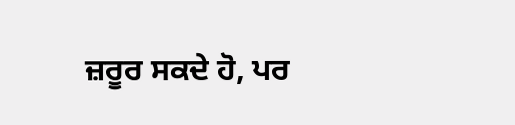ਜ਼ਰੂਰ ਸਕਦੇ ਹੋ, ਪਰ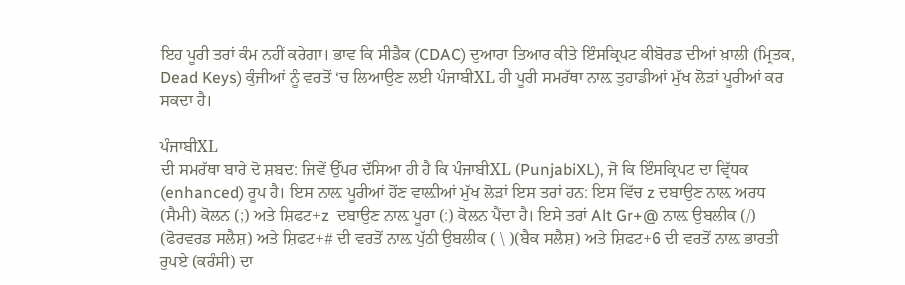ਇਹ ਪੂਰੀ ਤਰਾਂ ਕੰਮ ਨਹੀਂ ਕਰੇਗਾ। ਭਾਵ ਕਿ ਸੀਡੈਕ (CDAC) ਦੁਆਰਾ ਤਿਆਰ ਕੀਤੇ ਇੰਸਕ੍ਰਿਪਟ ਕੀਬੋਰਡ ਦੀਆਂ ਖ਼ਾਲੀ (ਮ੍ਰਿਤਕ, Dead Keys) ਕੁੰਜੀਆਂ ਨੂੰ ਵਰਤੋਂ ‘ਚ ਲਿਆਉਣ ਲਈ ਪੰਜਾਬੀXL ਹੀ ਪੂਰੀ ਸਮਰੱਥਾ ਨਾਲ਼ ਤੁਹਾਡੀਆਂ ਮੁੱਖ ਲੋੜਾਂ ਪੂਰੀਆਂ ਕਰ ਸਕਦਾ ਹੈ।

ਪੰਜਾਬੀXL
ਦੀ ਸਮਰੱਥਾ ਬਾਰੇ ਦੋ ਸ਼ਬਦ: ਜਿਵੇਂ ਉੱਪਰ ਦੱਸਿਆ ਹੀ ਹੈ ਕਿ ਪੰਜਾਬੀXL (PunjabiXL), ਜੋ ਕਿ ਇੰਸਕ੍ਰਿਪਟ ਦਾ ਵ੍ਰਿੱਧਕ (enhanced) ਰੂਪ ਹੈ। ਇਸ ਨਾਲ਼ ਪੂਰੀਆਂ ਹੋਂਣ ਵਾਲ਼ੀਆਂ ਮੁੱਖ ਲੋੜਾਂ ਇਸ ਤਰਾਂ ਹਨ: ਇਸ ਵਿੱਚ z ਦਬਾਉਣ ਨਾਲ਼ ਅਰਧ (ਸੈਮੀ) ਕੋਲਨ (;) ਅਤੇ ਸ਼ਿਫਟ+z  ਦਬਾਉਣ ਨਾਲ਼ ਪੂਰਾ (:) ਕੋਲਨ ਪੈਂਦਾ ਹੈ। ਇਸੇ ਤਰਾਂ Alt Gr+@ ਨਾਲ਼ ਉਬਲੀਕ (/) (ਫੋਰਵਰਡ ਸਲੈਸ਼) ਅਤੇ ਸ਼ਿਫਟ+# ਦੀ ਵਰਤੋਂ ਨਾਲ਼ ਪੁੱਠੀ ਉਬਲੀਕ ( \ )(ਬੈਕ ਸਲੈਸ਼) ਅਤੇ ਸ਼ਿਫਟ+6 ਦੀ ਵਰਤੋਂ ਨਾਲ਼ ਭਾਰਤੀ ਰੁਪਏ (ਕਰੰਸੀ) ਦਾ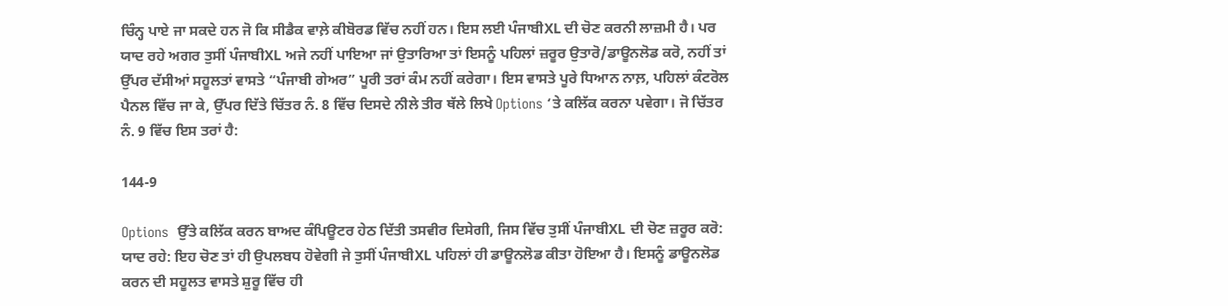ਚਿੰਨ੍ਹ ਪਾਏ ਜਾ ਸਕਦੇ ਹਨ ਜੋ ਕਿ ਸੀਡੈਕ ਵਾਲ਼ੇ ਕੀਬੋਰਡ ਵਿੱਚ ਨਹੀਂ ਹਨ। ਇਸ ਲਈ ਪੰਜਾਬੀXL ਦੀ ਚੋਣ ਕਰਨੀ ਲਾਜ਼ਮੀ ਹੈ। ਪਰ ਯਾਦ ਰਹੇ ਅਗਰ ਤੁਸੀਂ ਪੰਜਾਬੀXL ਅਜੇ ਨਹੀਂ ਪਾਇਆ ਜਾਂ ਉਤਾਰਿਆ ਤਾਂ ਇਸਨੂੰ ਪਹਿਲਾਂ ਜ਼ਰੂਰ ਉਤਾਰੋ/ਡਾਊਨਲੋਡ ਕਰੋ, ਨਹੀਂ ਤਾਂ ਉੱਪਰ ਦੱਸੀਆਂ ਸਹੂਲਤਾਂ ਵਾਸਤੇ “ਪੰਜਾਬੀ ਗੇਅਰ” ਪੂਰੀ ਤਰਾਂ ਕੰਮ ਨਹੀਂ ਕਰੇਗਾ। ਇਸ ਵਾਸਤੇ ਪੂਰੇ ਧਿਆਨ ਨਾਲ਼, ਪਹਿਲਾਂ ਕੰਟਰੋਲ ਪੈਨਲ ਵਿੱਚ ਜਾ ਕੇ, ਉੱਪਰ ਦਿੱਤੇ ਚਿੱਤਰ ਨੰ. 8 ਵਿੱਚ ਦਿਸਦੇ ਨੀਲੇ ਤੀਰ ਥੱਲੇ ਲਿਖੇ Options ‘ਤੇ ਕਲਿੱਕ ਕਰਨਾ ਪਵੇਗਾ। ਜੋ ਚਿੱਤਰ ਨੰ. 9 ਵਿੱਚ ਇਸ ਤਰਾਂ ਹੈ:

144-9

Options  ਉੱਤੇ ਕਲਿੱਕ ਕਰਨ ਬਾਅਦ ਕੰਪਿਊਟਰ ਹੇਠ ਦਿੱਤੀ ਤਸਵੀਰ ਦਿਸੇਗੀ, ਜਿਸ ਵਿੱਚ ਤੁਸੀਂ ਪੰਜਾਬੀXL ਦੀ ਚੋਣ ਜ਼ਰੂਰ ਕਰੋ: ਯਾਦ ਰਹੇ: ਇਹ ਚੋਣ ਤਾਂ ਹੀ ਉਪਲਬਧ ਹੋਵੇਗੀ ਜੇ ਤੁਸੀਂ ਪੰਜਾਬੀXL ਪਹਿਲਾਂ ਹੀ ਡਾਊਨਲੋਡ ਕੀਤਾ ਹੋਇਆ ਹੈ। ਇਸਨੂੰ ਡਾਊਨਲੋਡ ਕਰਨ ਦੀ ਸਹੂਲਤ ਵਾਸਤੇ ਸ਼ੁਰੂ ਵਿੱਚ ਹੀ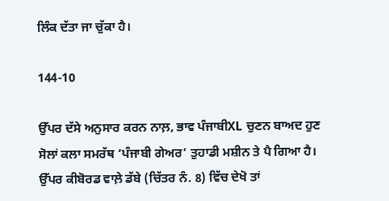ਲਿੰਕ ਦੱਤਾ ਜਾ ਚੁੱਕਾ ਹੈ।

144-10

ਉੱਪਰ ਦੱਸੇ ਅਨੁਸਾਰ ਕਰਨ ਨਾਲ਼, ਭਾਵ ਪੰਜਾਬੀXL ਚੁਣਨ ਬਾਅਦ ਹੁਣ ਸੋਲਾਂ ਕਲਾ ਸਮਰੱਥ ‘ਪੰਜਾਬੀ ਗੇਅਰ’ ਤੁਹਾਡੀ ਮਸ਼ੀਨ ਤੇ ਪੈ ਗਿਆ ਹੈ। ਉੱਪਰ ਕੀਬੋਰਡ ਵਾਲ਼ੇ ਡੱਬੇ (ਚਿੱਤਰ ਨੰ. 8) ਵਿੱਚ ਦੇਖੋ ਤਾਂ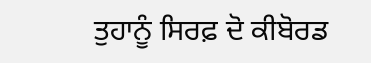ਤੁਹਾਨੂੰ ਸਿਰਫ਼ ਦੋ ਕੀਬੋਰਡ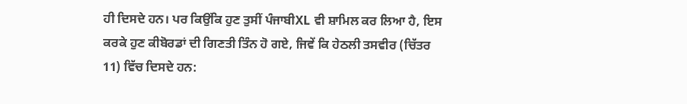ਹੀ ਦਿਸਦੇ ਹਨ। ਪਰ ਕਿਉਂਕਿ ਹੁਣ ਤੁਸੀਂ ਪੰਜਾਬੀXL ਵੀ ਸ਼ਾਮਿਲ ਕਰ ਲਿਆ ਹੈ, ਇਸ ਕਰਕੇ ਹੁਣ ਕੀਬੋਰਡਾਂ ਦੀ ਗਿਣਤੀ ਤਿੰਨ ਹੋ ਗਏ, ਜਿਵੇਂ ਕਿ ਹੇਠਲੀ ਤਸਵੀਰ (ਚਿੱਤਰ 11) ਵਿੱਚ ਦਿਸਦੇ ਹਨ: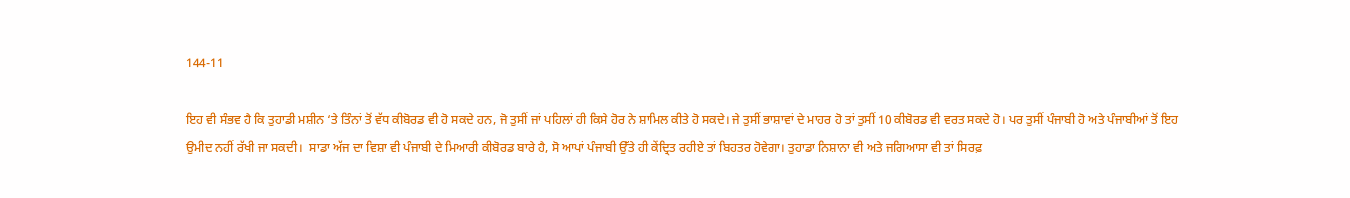144-11

ਇਹ ਵੀ ਸੰਭਵ ਹੈ ਕਿ ਤੁਹਾਡੀ ਮਸ਼ੀਨ ‘ਤੇ ਤਿੰਨਾਂ ਤੋਂ ਵੱਧ ਕੀਬੋਰਡ ਵੀ ਹੋ ਸਕਦੇ ਹਨ, ਜੋ ਤੁਸੀਂ ਜਾਂ ਪਹਿਲਾਂ ਹੀ ਕਿਸੇ ਹੋਰ ਨੇ ਸ਼ਾਮਿਲ ਕੀਤੇ ਹੋ ਸਕਦੇ। ਜੇ ਤੁਸੀਂ ਭਾਸ਼ਾਵਾਂ ਦੇ ਮਾਹਰ ਹੋ ਤਾਂ ਤੁਸੀਂ 10 ਕੀਬੋਰਡ ਵੀ ਵਰਤ ਸਕਦੇ ਹੋ। ਪਰ ਤੁਸੀਂ ਪੰਜਾਬੀ ਹੋ ਅਤੇ ਪੰਜਾਬੀਆਂ ਤੋਂ ਇਹ ਉਮੀਦ ਨਹੀਂ ਰੱਖੀ ਜਾ ਸਕਦੀ।  ਸਾਡਾ ਅੱਜ ਦਾ ਵਿਸ਼ਾ ਵੀ ਪੰਜਾਬੀ ਦੇ ਮਿਆਰੀ ਕੀਬੋਰਡ ਬਾਰੇ ਹੈ, ਸੋ ਆਪਾਂ ਪੰਜਾਬੀ ਉੱਤੇ ਹੀ ਕੇਂਦ੍ਰਿਤ ਰਹੀਏ ਤਾਂ ਬਿਹਤਰ ਹੋਵੇਗਾ। ਤੁਹਾਡਾ ਨਿਸ਼ਾਨਾ ਵੀ ਅਤੇ ਜਗਿਆਸਾ ਵੀ ਤਾਂ ਸਿਰਫ਼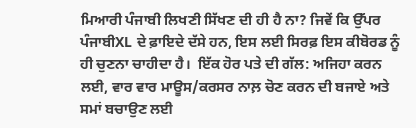ਮਿਆਰੀ ਪੰਜਾਬੀ ਲਿਖਣੀ ਸਿੱਖਣ ਦੀ ਹੀ ਹੈ ਨਾ? ਜਿਵੇਂ ਕਿ ਉੱਪਰ ਪੰਜਾਬੀXL ਦੇ ਫ਼ਾਇਦੇ ਦੱਸੇ ਹਨ, ਇਸ ਲਈ ਸਿਰਫ਼ ਇਸ ਕੀਬੋਰਡ ਨੂੰ ਹੀ ਚੁਣਨਾ ਚਾਹੀਦਾ ਹੈ।  ਇੱਕ ਹੋਰ ਪਤੇ ਦੀ ਗੱਲ: ਅਜਿਹਾ ਕਰਨ ਲਈ, ਵਾਰ ਵਾਰ ਮਾਊਸ/ਕਰਸਰ ਨਾਲ਼ ਚੋਣ ਕਰਨ ਦੀ ਬਜਾਏ ਅਤੇ ਸਮਾਂ ਬਚਾਉਣ ਲਈ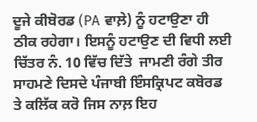ਦੂਜੇ ਕੀਬੋਰਡ (PA ਵਾਲ਼ੇ) ਨੂੰ ਹਟਾਉਣਾ ਹੀ ਠੀਕ ਰਹੇਗਾ। ਇਸਨੂੰ ਹਟਾਉਣ ਦੀ ਵਿਧੀ ਲਈ ਚਿੱਤਰ ਨੰ. 10 ਵਿੱਚ ਦਿੱਤੇ  ਜਾਮਣੀ ਰੰਗੇ ਤੀਰ ਸਾਹਮਣੇ ਦਿਸਦੇ ਪੰਜਾਬੀ ਇੰਸਕ੍ਰਿਪਟ ਕਬੋਰਡ ਤੇ ਕਲਿੱਕ ਕਰੋ ਜਿਸ ਨਾਲ਼ ਇਹ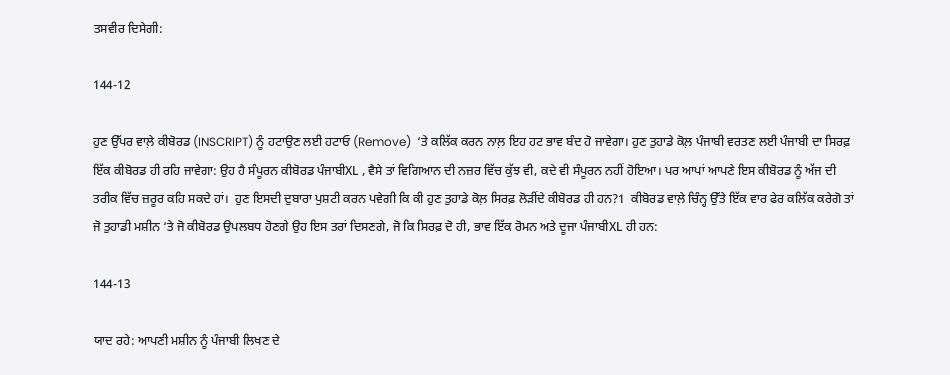ਤਸਵੀਰ ਦਿਸੇਗੀ:

144-12

ਹੁਣ ਉੱਪਰ ਵਾਲ਼ੇ ਕੀਬੋਰਡ (INSCRIPT) ਨੂੰ ਹਟਾਉਣ ਲਈ ਹਟਾਓ (Remove)  ‘ਤੇ ਕਲਿੱਕ ਕਰਨ ਨਾਲ਼ ਇਹ ਹਟ ਭਾਵ ਬੰਦ ਹੋ ਜਾਵੇਗਾ। ਹੁਣ ਤੁਹਾਡੇ ਕੋਲ਼ ਪੰਜਾਬੀ ਵਰਤਣ ਲਈ ਪੰਜਾਬੀ ਦਾ ਸਿਰਫ਼ ਇੱਕ ਕੀਬੋਰਡ ਹੀ ਰਹਿ ਜਾਵੇਗਾ: ਉਹ ਹੈ ਸੰਪੂਰਨ ਕੀਬੋਰਡ ਪੰਜਾਬੀXL , ਵੈਸੇ ਤਾਂ ਵਿਗਿਆਨ ਦੀ ਨਜ਼ਰ ਵਿੱਚ ਕੁੱਝ ਵੀ, ਕਦੇ ਵੀ ਸੰਪੂਰਨ ਨਹੀਂ ਹੋਇਆ। ਪਰ ਆਪਾਂ ਆਪਣੇ ਇਸ ਕੀਬੋਰਡ ਨੂੰ ਅੱਜ ਦੀ ਤਰੀਕ ਵਿੱਚ ਜ਼ਰੂਰ ਕਹਿ ਸਕਦੇ ਹਾਂ।  ਹੁਣ ਇਸਦੀ ਦੁਬਾਰਾ ਪੁਸ਼ਟੀ ਕਰਨ ਪਵੇਗੀ ਕਿ ਕੀ ਹੁਣ ਤੁਹਾਡੇ ਕੋਲ਼ ਸਿਰਫ਼ ਲੋੜੀਂਦੇ ਕੀਬੋਰਡ ਹੀ ਹਨ?1  ਕੀਬੋਰਡ ਵਾਲ਼ੇ ਚਿੰਨ੍ਹ ਉੱਤੇ ਇੱਕ ਵਾਰ ਫੇਰ ਕਲਿੱਕ ਕਰੇਗੋ ਤਾਂ ਜੋ ਤੁਹਾਡੀ ਮਸ਼ੀਨ ‘ਤੇ ਜੋ ਕੀਬੋਰਡ ਉਪਲਬਧ ਹੋਣਗੇ ਉਹ ਇਸ ਤਰਾਂ ਦਿਸਣਗੇ, ਜੋ ਕਿ ਸਿਰਫ਼ ਦੋ ਹੀ, ਭਾਵ ਇੱਕ ਰੋਮਨ ਅਤੇ ਦੂਜਾ ਪੰਜਾਬੀXL ਹੀ ਹਨ:

144-13

ਯਾਦ ਰਹੇ: ਆਪਣੀ ਮਸ਼ੀਨ ਨੂੰ ਪੰਜਾਬੀ ਲਿਖਣ ਦੇ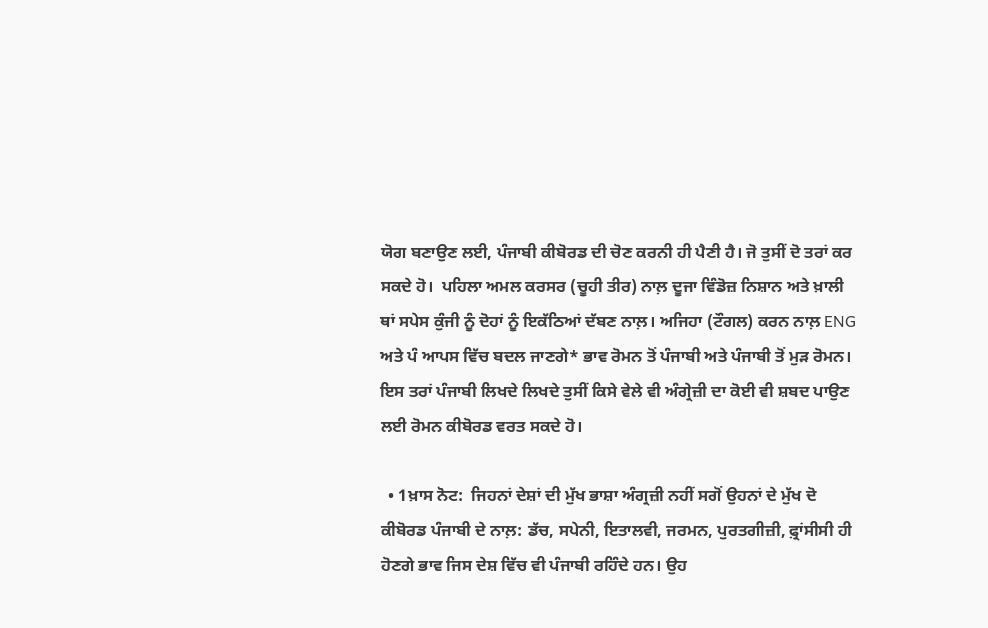ਯੋਗ ਬਣਾਉਣ ਲਈ, ਪੰਜਾਬੀ ਕੀਬੋਰਡ ਦੀ ਚੋਣ ਕਰਨੀ ਹੀ ਪੈਣੀ ਹੈ। ਜੋ ਤੁਸੀਂ ਦੋ ਤਰਾਂ ਕਰ ਸਕਦੇ ਹੋ।  ਪਹਿਲਾ ਅਮਲ ਕਰਸਰ (ਚੂਹੀ ਤੀਰ) ਨਾਲ਼ ਦੂਜਾ ਵਿੰਡੋਜ਼ ਨਿਸ਼ਾਨ ਅਤੇ ਖ਼ਾਲੀ ਥਾਂ ਸਪੇਸ ਕੁੰਜੀ ਨੂੰ ਦੋਹਾਂ ਨੂੰ ਇਕੱਠਿਆਂ ਦੱਬਣ ਨਾਲ਼। ਅਜਿਹਾ (ਟੌਗਲ) ਕਰਨ ਨਾਲ਼ ENG ਅਤੇ ਪੰ ਆਪਸ ਵਿੱਚ ਬਦਲ ਜਾਣਗੇ* ਭਾਵ ਰੋਮਨ ਤੋਂ ਪੰਜਾਬੀ ਅਤੇ ਪੰਜਾਬੀ ਤੋਂ ਮੁੜ ਰੋਮਨ। ਇਸ ਤਰਾਂ ਪੰਜਾਬੀ ਲਿਖਦੇ ਲਿਖਦੇ ਤੁਸੀਂ ਕਿਸੇ ਵੇਲੇ ਵੀ ਅੰਗ੍ਰੇਜ਼ੀ ਦਾ ਕੋਈ ਵੀ ਸ਼ਬਦ ਪਾਉਣ ਲਈ ਰੋਮਨ ਕੀਬੋਰਡ ਵਰਤ ਸਕਦੇ ਹੋ।

  • 1ਖ਼ਾਸ ਨੋਟ:  ਜਿਹਨਾਂ ਦੇਸ਼ਾਂ ਦੀ ਮੁੱਖ ਭਾਸ਼ਾ ਅੰਗ੍ਰਜ਼ੀ ਨਹੀਂ ਸਗੋਂ ਉਹਨਾਂ ਦੇ ਮੁੱਖ ਦੋ ਕੀਬੋਰਡ ਪੰਜਾਬੀ ਦੇ ਨਾਲ਼: ਡੱਚ, ਸਪੇਨੀ, ਇਤਾਲਵੀ, ਜਰਮਨ, ਪੁਰਤਗੀਜ਼ੀ, ਫ਼੍ਰਾਂਸੀਸੀ ਹੀ ਹੋਣਗੇ ਭਾਵ ਜਿਸ ਦੇਸ਼ ਵਿੱਚ ਵੀ ਪੰਜਾਬੀ ਰਹਿੰਦੇ ਹਨ। ਉਹ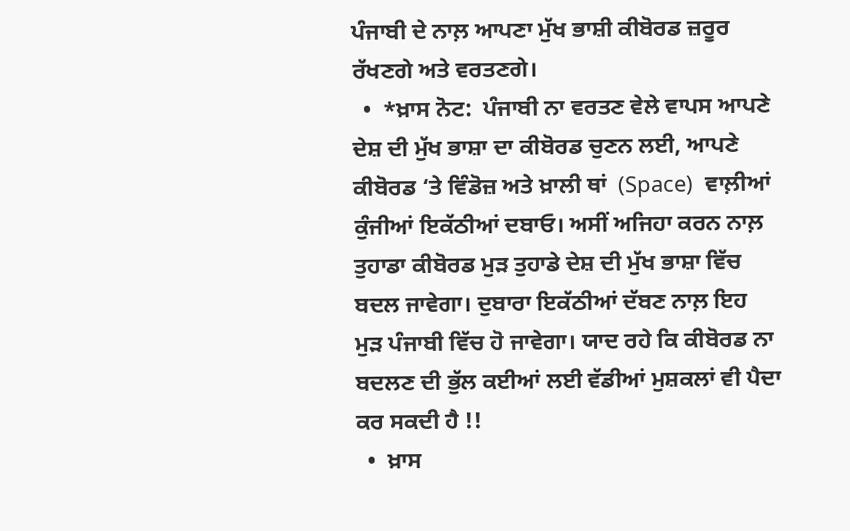ਪੰਜਾਬੀ ਦੇ ਨਾਲ਼ ਆਪਣਾ ਮੁੱਖ ਭਾਸ਼ੀ ਕੀਬੋਰਡ ਜ਼ਰੂਰ ਰੱਖਣਗੇ ਅਤੇ ਵਰਤਣਗੇ।
  •  *ਖ਼ਾਸ ਨੋਟ:  ਪੰਜਾਬੀ ਨਾ ਵਰਤਣ ਵੇਲੇ ਵਾਪਸ ਆਪਣੇ ਦੇਸ਼ ਦੀ ਮੁੱਖ ਭਾਸ਼ਾ ਦਾ ਕੀਬੋਰਡ ਚੁਣਨ ਲਈ, ਆਪਣੇ ਕੀਬੋਰਡ ‘ਤੇ ਵਿੰਡੋਜ਼ ਅਤੇ ਖ਼ਾਲੀ ਥਾਂ  (Space)  ਵਾਲ਼ੀਆਂ ਕੁੰਜੀਆਂ ਇਕੱਠੀਆਂ ਦਬਾਓ। ਅਸੀਂ ਅਜਿਹਾ ਕਰਨ ਨਾਲ਼ ਤੁਹਾਡਾ ਕੀਬੋਰਡ ਮੁੜ ਤੁਹਾਡੇ ਦੇਸ਼ ਦੀ ਮੁੱਖ ਭਾਸ਼ਾ ਵਿੱਚ ਬਦਲ ਜਾਵੇਗਾ। ਦੁਬਾਰਾ ਇਕੱਠੀਆਂ ਦੱਬਣ ਨਾਲ਼ ਇਹ ਮੁੜ ਪੰਜਾਬੀ ਵਿੱਚ ਹੋ ਜਾਵੇਗਾ। ਯਾਦ ਰਹੇ ਕਿ ਕੀਬੋਰਡ ਨਾ ਬਦਲਣ ਦੀ ਭੁੱਲ ਕਈਆਂ ਲਈ ਵੱਡੀਆਂ ਮੁਸ਼ਕਲਾਂ ਵੀ ਪੈਦਾ ਕਰ ਸਕਦੀ ਹੈ !!
  •  ਖ਼ਾਸ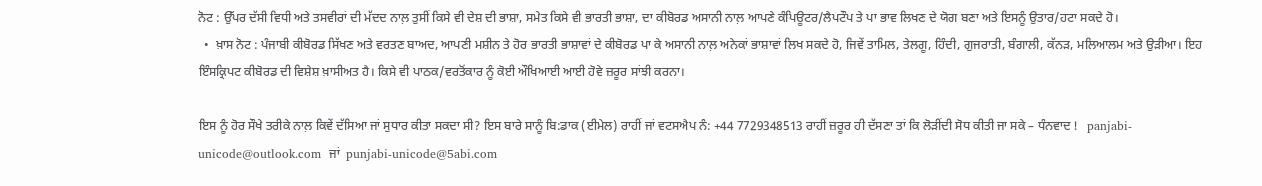ਨੋਟ : ਉੱਪਰ ਦੱਸੀ ਵਿਧੀ ਅਤੇ ਤਸਵੀਰਾਂ ਦੀ ਮੱਦਦ ਨਾਲ਼ ਤੁਸੀਂ ਕਿਸੇ ਵੀ ਦੇਸ਼ ਦੀ ਭਾਸ਼ਾ, ਸਮੇਤ ਕਿਸੇ ਵੀ ਭਾਰਤੀ ਭਾਸ਼ਾ, ਦਾ ਕੀਬੋਰਡ ਅਸਾਨੀ ਨਾਲ਼ ਆਪਣੇ ਕੰਪਿਊਟਰ/ਲੈਪਟੌਪ ਤੇ ਪਾ ਭਾਵ ਲਿਖਣ ਦੇ ਯੋਗ ਬਣਾ ਅਤੇ ਇਸਨੂੰ ਉਤਾਰ/ਹਟਾ ਸਕਦੇ ਹੋ।
  •  ਖ਼ਾਸ ਨੋਟ : ਪੰਜਾਬੀ ਕੀਬੋਰਡ ਸਿੱਖਣ ਅਤੇ ਵਰਤਣ ਬਾਅਦ, ਆਪਣੀ ਮਸ਼ੀਨ ਤੇ ਹੋਰ ਭਾਰਤੀ ਭਾਸ਼ਾਵਾਂ ਦੇ ਕੀਬੋਰਡ ਪਾ ਕੇ ਅਸਾਨੀ ਨਾਲ਼ ਅਨੇਕਾਂ ਭਾਸ਼ਾਵਾਂ ਲਿਖ ਸਕਦੇ ਹੋ, ਜਿਵੇਂ ਤਾਮਿਲ, ਤੇਲਗੂ, ਹਿੰਦੀ, ਗੁਜਰਾਤੀ, ਬੰਗਾਲੀ, ਕੱਨੜ, ਮਲਿਆਲਮ ਅਤੇ ਉੜੀਆ। ਇਹ ਇੰਸਕ੍ਰਿਪਟ ਕੀਬੋਰਡ ਦੀ ਵਿਸ਼ੇਸ਼ ਖ਼ਾਸੀਅਤ ਹੈ। ਕਿਸੇ ਵੀ ਪਾਠਕ/ਵਰਤੋਂਕਾਰ ਨੂੰ ਕੋਈ ਔਖਿਆਈ ਆਈ ਹੋਵੇ ਜ਼ਰੂਰ ਸਾਂਝੀ ਕਰਨਾ।

ਇਸ ਨੂੰ ਹੋਰ ਸੌਖੇ ਤਰੀਕੇ ਨਾਲ਼ ਕਿਵੇਂ ਦੱਸਿਆ ਜਾਂ ਸੁਧਾਰ ਕੀਤਾ ਸਕਦਾ ਸੀ? ਇਸ ਬਾਰੇ ਸਾਨੂੰ ਬਿ:ਡਾਕ (ਈਮੇਲ) ਰਾਹੀਂ ਜਾਂ ਵਟਸਐਪ ਨੰ: +44 7729348513 ਰਾਹੀਂ ਜ਼ਰੂਰ ਹੀ ਦੱਸਣਾ ਤਾਂ ਕਿ ਲੋੜੀਂਦੀ ਸੋਧ ਕੀਤੀ ਜਾ ਸਕੇ – ਧੰਨਵਾਦ !   panjabi-unicode@outlook.com  ਜਾਂ  punjabi-unicode@5abi.com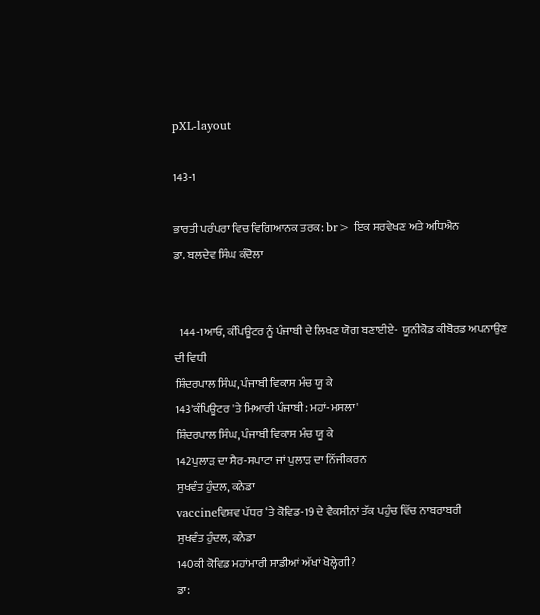pXL-layout

143-1

ਭਾਰਤੀ ਪਰੰਪਰਾ ਵਿਚ ਵਿਗਿਆਨਕ ਤਰਕ: br> ਇਕ ਸਰਵੇਖਣ ਅਤੇ ਅਧਿਐਨ
ਡਾ. ਬਲਦੇਵ ਸਿੰਘ ਕੰਦੋਲਾ


  144-1ਆਓ, ਕੰਪਿਊਟਰ ਨੂੰ ਪੰਜਾਬੀ ਦੇ ਲਿਖਣ ਯੋਗ ਬਣਾਈਏ-  ਯੂਨੀਕੋਡ ਕੀਬੋਰਡ ਅਪਨਾਉਣ ਦੀ ਵਿਧੀ
ਸ਼ਿੰਦਰਪਾਲ ਸਿੰਘ, ਪੰਜਾਬੀ ਵਿਕਾਸ ਮੰਚ ਯੂ ਕੇ
143'ਕੰਪਿਊਟਰ 'ਤੇ ਮਿਆਰੀ ਪੰਜਾਬੀ: ਮਹਾਂ-ਮਸਲਾ'
ਸ਼ਿੰਦਰਪਾਲ ਸਿੰਘ, ਪੰਜਾਬੀ ਵਿਕਾਸ ਮੰਚ ਯੂ ਕੇ
142ਪੁਲਾੜ ਦਾ ਸੈਰ-ਸਪਾਟਾ ਜਾਂ ਪੁਲਾੜ ਦਾ ਨਿੱਜੀਕਰਨ
ਸੁਖਵੰਤ ਹੁੰਦਲ, ਕਨੇਡਾ
vaccineਵਿਸ਼ਵ ਪੱਧਰ ‘ਤੇ ਕੋਵਿਡ-19 ਦੇ ਵੈਕਸੀਨਾਂ ਤੱਕ ਪਹੁੰਚ ਵਿੱਚ ਨਾਬਰਾਬਰੀ
ਸੁਖਵੰਤ ਹੁੰਦਲ, ਕਨੇਡਾ
140ਕੀ ਕੋਵਿਡ ਮਹਾਂਮਾਰੀ ਸਾਡੀਆਂ ਅੱਖਾਂ ਖੋਲ੍ਹੇਗੀ?
ਡਾ: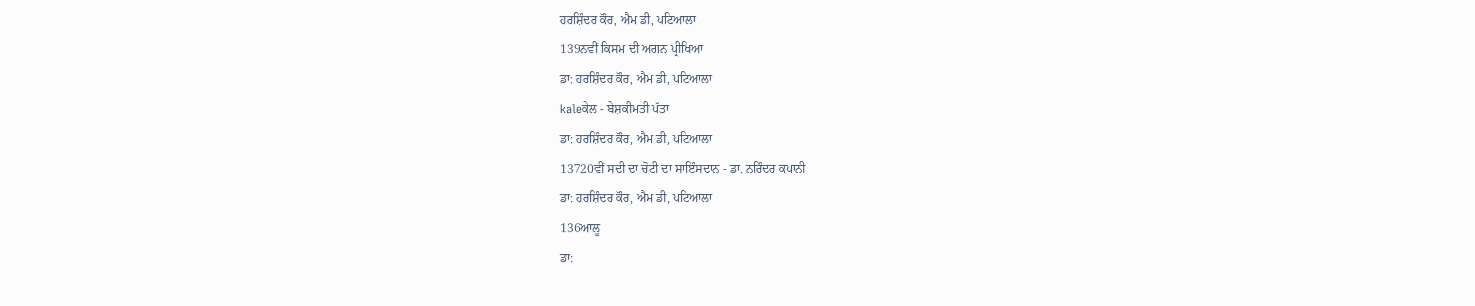ਹਰਸ਼ਿੰਦਰ ਕੌਰ, ਐਮ ਡੀ, ਪਟਿਆਲਾ
139ਨਵੀਂ ਕਿਸਮ ਦੀ ਅਗਨ ਪ੍ਰੀਖਿਆ
ਡਾ: ਹਰਸ਼ਿੰਦਰ ਕੌਰ, ਐਮ ਡੀ, ਪਟਿਆਲਾ
kaleਕੇਲ - ਬੇਸ਼ਕੀਮਤੀ ਪੱਤਾ
ਡਾ: ਹਰਸ਼ਿੰਦਰ ਕੌਰ, ਐਮ ਡੀ, ਪਟਿਆਲਾ
13720ਵੀਂ ਸਦੀ ਦਾ ਚੋਟੀ ਦਾ ਸਾਇੰਸਦਾਨ - ਡਾ. ਨਰਿੰਦਰ ਕਪਾਨੀ
ਡਾ: ਹਰਸ਼ਿੰਦਰ ਕੌਰ, ਐਮ ਡੀ, ਪਟਿਆਲਾ
136ਆਲੂ
ਡਾ: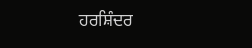ਹਰਸ਼ਿੰਦਰ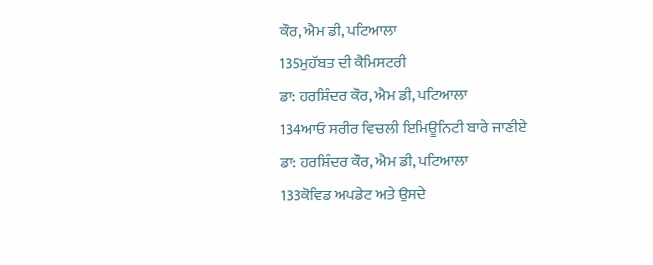ਕੌਰ, ਐਮ ਡੀ, ਪਟਿਆਲਾ
135ਮੁਹੱਬਤ ਦੀ ਕੈਮਿਸਟਰੀ
ਡਾ: ਹਰਸ਼ਿੰਦਰ ਕੌਰ, ਐਮ ਡੀ, ਪਟਿਆਲਾ
134ਆਓ ਸਰੀਰ ਵਿਚਲੀ ਇਮਿਊਨਿਟੀ ਬਾਰੇ ਜਾਣੀਏ
ਡਾ: ਹਰਸ਼ਿੰਦਰ ਕੌਰ, ਐਮ ਡੀ, ਪਟਿਆਲਾ
133ਕੋਵਿਡ ਅਪਡੇਟ ਅਤੇ ਉਸਦੇ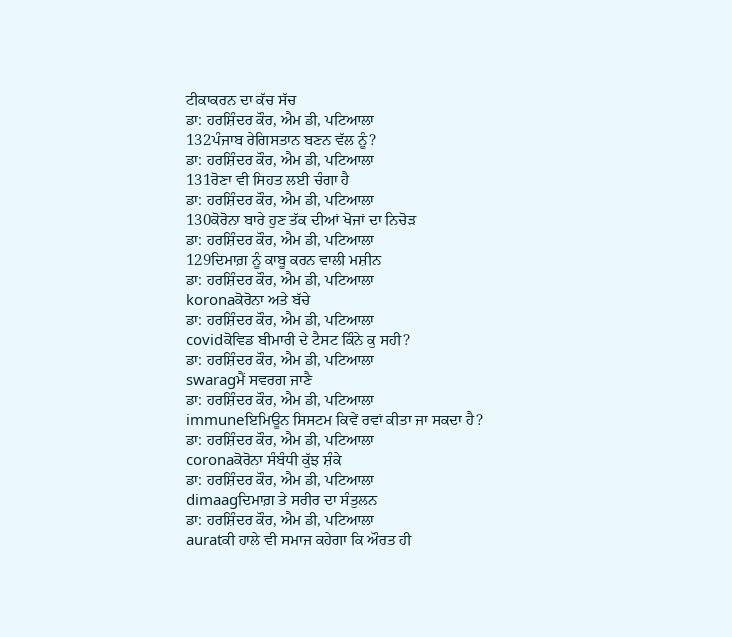ਟੀਕਾਕਰਨ ਦਾ ਕੱਚ ਸੱਚ
ਡਾ: ਹਰਸ਼ਿੰਦਰ ਕੌਰ, ਐਮ ਡੀ, ਪਟਿਆਲਾ
132ਪੰਜਾਬ ਰੇਗਿਸਤਾਨ ਬਣਨ ਵੱਲ ਨੂੰ?
ਡਾ: ਹਰਸ਼ਿੰਦਰ ਕੌਰ, ਐਮ ਡੀ, ਪਟਿਆਲਾ
131ਰੋਣਾ ਵੀ ਸਿਹਤ ਲਈ ਚੰਗਾ ਹੈ
ਡਾ: ਹਰਸ਼ਿੰਦਰ ਕੌਰ, ਐਮ ਡੀ, ਪਟਿਆਲਾ
130ਕੋਰੋਨਾ ਬਾਰੇ ਹੁਣ ਤੱਕ ਦੀਆਂ ਖੋਜਾਂ ਦਾ ਨਿਚੋੜ
ਡਾ: ਹਰਸ਼ਿੰਦਰ ਕੌਰ, ਐਮ ਡੀ, ਪਟਿਆਲਾ
129ਦਿਮਾਗ਼ ਨੂੰ ਕਾਬੂ ਕਰਨ ਵਾਲੀ ਮਸ਼ੀਨ
ਡਾ: ਹਰਸ਼ਿੰਦਰ ਕੌਰ, ਐਮ ਡੀ, ਪਟਿਆਲਾ
koronaਕੋਰੋਨਾ ਅਤੇ ਬੱਚੇ
ਡਾ: ਹਰਸ਼ਿੰਦਰ ਕੌਰ, ਐਮ ਡੀ, ਪਟਿਆਲਾ
covidਕੋਵਿਡ ਬੀਮਾਰੀ ਦੇ ਟੈਸਟ ਕਿੰਨੇ ਕੁ ਸਹੀ?
ਡਾ: ਹਰਸ਼ਿੰਦਰ ਕੌਰ, ਐਮ ਡੀ, ਪਟਿਆਲਾ
swaragਮੈਂ ਸਵਰਗ ਜਾਣੈ
ਡਾ: ਹਰਸ਼ਿੰਦਰ ਕੌਰ, ਐਮ ਡੀ, ਪਟਿਆਲਾ
immuneਇਮਿਊਨ ਸਿਸਟਮ ਕਿਵੇਂ ਰਵਾਂ ਕੀਤਾ ਜਾ ਸਕਦਾ ਹੈ?
ਡਾ: ਹਰਸ਼ਿੰਦਰ ਕੌਰ, ਐਮ ਡੀ, ਪਟਿਆਲਾ
coronaਕੋਰੋਨਾ ਸੰਬੰਧੀ ਕੁੱਝ ਸ਼ੰਕੇ
ਡਾ: ਹਰਸ਼ਿੰਦਰ ਕੌਰ, ਐਮ ਡੀ, ਪਟਿਆਲਾ
dimaagਦਿਮਾਗ਼ ਤੇ ਸਰੀਰ ਦਾ ਸੰਤੁਲਨ
ਡਾ: ਹਰਸ਼ਿੰਦਰ ਕੌਰ, ਐਮ ਡੀ, ਪਟਿਆਲਾ
auratਕੀ ਹਾਲੇ ਵੀ ਸਮਾਜ ਕਹੇਗਾ ਕਿ ਔਰਤ ਹੀ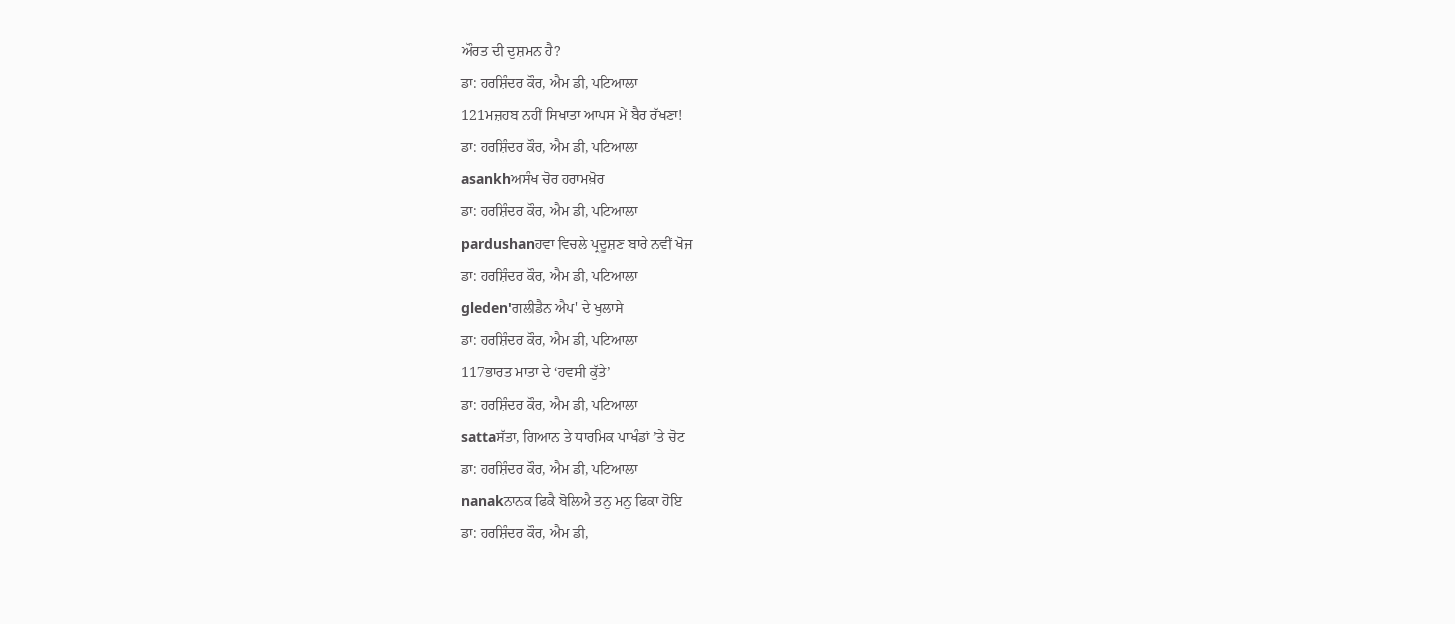ਔਰਤ ਦੀ ਦੁਸ਼ਮਨ ਹੈ?
ਡਾ: ਹਰਸ਼ਿੰਦਰ ਕੌਰ, ਐਮ ਡੀ, ਪਟਿਆਲਾ
121ਮਜ਼ਹਬ ਨਹੀਂ ਸਿਖਾਤਾ ਆਪਸ ਮੇਂ ਬੈਰ ਰੱਖਣਾ!
ਡਾ: ਹਰਸ਼ਿੰਦਰ ਕੌਰ, ਐਮ ਡੀ, ਪਟਿਆਲਾ
asankhਅਸੰਖ ਚੋਰ ਹਰਾਮਖ਼ੋਰ
ਡਾ: ਹਰਸ਼ਿੰਦਰ ਕੌਰ, ਐਮ ਡੀ, ਪਟਿਆਲਾ
pardushanਹਵਾ ਵਿਚਲੇ ਪ੍ਰਦੂਸ਼ਣ ਬਾਰੇ ਨਵੀਂ ਖੋਜ
ਡਾ: ਹਰਸ਼ਿੰਦਰ ਕੌਰ, ਐਮ ਡੀ, ਪਟਿਆਲਾ
gleden'ਗਲੀਡੈਨ ਐਪ' ਦੇ ਖੁਲਾਸੇ
ਡਾ: ਹਰਸ਼ਿੰਦਰ ਕੌਰ, ਐਮ ਡੀ, ਪਟਿਆਲਾ
117ਭਾਰਤ ਮਾਤਾ ਦੇ ‘ਹਵਸੀ ਕੁੱਤੇ’
ਡਾ: ਹਰਸ਼ਿੰਦਰ ਕੌਰ, ਐਮ ਡੀ, ਪਟਿਆਲਾ
sattaਸੱਤਾ, ਗਿਆਨ ਤੇ ਧਾਰਮਿਕ ਪਾਖੰਡਾਂ ’ਤੇ ਚੋਟ
ਡਾ: ਹਰਸ਼ਿੰਦਰ ਕੌਰ, ਐਮ ਡੀ, ਪਟਿਆਲਾ
nanakਨਾਨਕ ਫਿਕੈ ਬੋਲਿਐ ਤਨੁ ਮਨੁ ਫਿਕਾ ਹੋਇ
ਡਾ: ਹਰਸ਼ਿੰਦਰ ਕੌਰ, ਐਮ ਡੀ,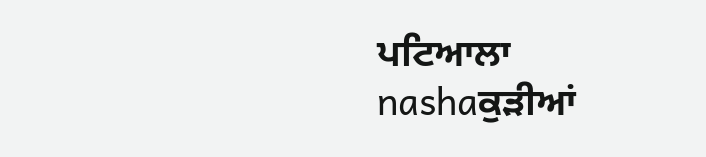ਪਟਿਆਲਾ
nashaਕੁੜੀਆਂ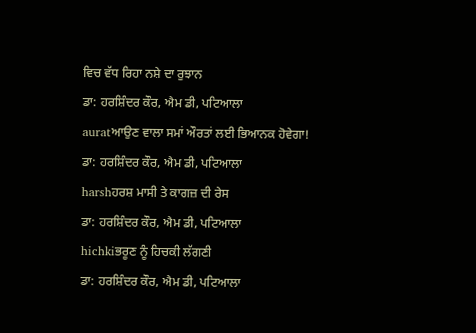ਵਿਚ ਵੱਧ ਰਿਹਾ ਨਸ਼ੇ ਦਾ ਰੁਝਾਨ
ਡਾ: ਹਰਸ਼ਿੰਦਰ ਕੌਰ, ਐਮ ਡੀ, ਪਟਿਆਲਾ
auratਆਉਣ ਵਾਲਾ ਸਮਾਂ ਔਰਤਾਂ ਲਈ ਭਿਆਨਕ ਹੋਵੇਗਾ!
ਡਾ: ਹਰਸ਼ਿੰਦਰ ਕੌਰ, ਐਮ ਡੀ, ਪਟਿਆਲਾ
harshਹਰਸ਼ ਮਾਸੀ ਤੇ ਕਾਗਜ਼ ਦੀ ਰੇਸ
ਡਾ: ਹਰਸ਼ਿੰਦਰ ਕੌਰ, ਐਮ ਡੀ, ਪਟਿਆਲਾ
hichkiਭਰੂਣ ਨੂੰ ਹਿਚਕੀ ਲੱਗਣੀ
ਡਾ: ਹਰਸ਼ਿੰਦਰ ਕੌਰ, ਐਮ ਡੀ, ਪਟਿਆਲਾ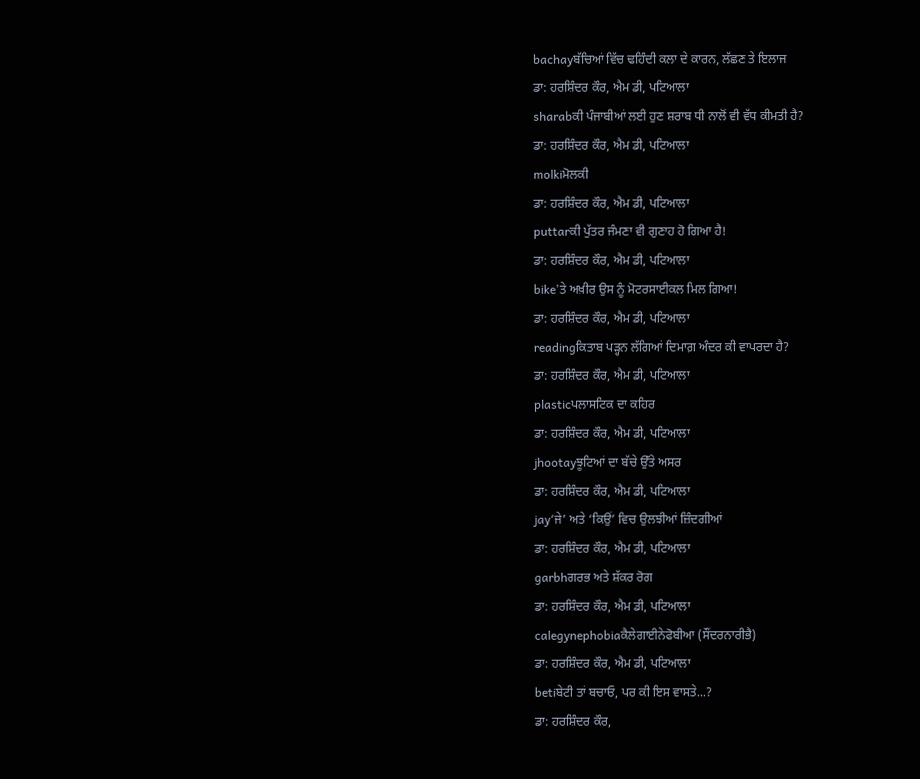bachayਬੱਚਿਆਂ ਵਿੱਚ ਢਹਿੰਦੀ ਕਲਾ ਦੇ ਕਾਰਨ, ਲੱਛਣ ਤੇ ਇਲਾਜ
ਡਾ: ਹਰਸ਼ਿੰਦਰ ਕੌਰ, ਐਮ ਡੀ, ਪਟਿਆਲਾ
sharabਕੀ ਪੰਜਾਬੀਆਂ ਲਈ ਹੁਣ ਸ਼ਰਾਬ ਧੀ ਨਾਲੋਂ ਵੀ ਵੱਧ ਕੀਮਤੀ ਹੈ?
ਡਾ: ਹਰਸ਼ਿੰਦਰ ਕੌਰ, ਐਮ ਡੀ, ਪਟਿਆਲਾ
molkiਮੋਲਕੀ
ਡਾ: ਹਰਸ਼ਿੰਦਰ ਕੌਰ, ਐਮ ਡੀ, ਪਟਿਆਲਾ
puttarਕੀ ਪੁੱਤਰ ਜੰਮਣਾ ਵੀ ਗੁਣਾਹ ਹੋ ਗਿਆ ਹੈ!
ਡਾ: ਹਰਸ਼ਿੰਦਰ ਕੌਰ, ਐਮ ਡੀ, ਪਟਿਆਲਾ
bike’ਤੇ ਅਖ਼ੀਰ ਉਸ ਨੂੰ ਮੋਟਰਸਾਈਕਲ ਮਿਲ ਗਿਆ!
ਡਾ: ਹਰਸ਼ਿੰਦਰ ਕੌਰ, ਐਮ ਡੀ, ਪਟਿਆਲਾ
readingਕਿਤਾਬ ਪੜ੍ਹਨ ਲੱਗਿਆਂ ਦਿਮਾਗ਼ ਅੰਦਰ ਕੀ ਵਾਪਰਦਾ ਹੈ?
ਡਾ: ਹਰਸ਼ਿੰਦਰ ਕੌਰ, ਐਮ ਡੀ, ਪਟਿਆਲਾ
plasticਪਲਾਸਟਿਕ ਦਾ ਕਹਿਰ
ਡਾ: ਹਰਸ਼ਿੰਦਰ ਕੌਰ, ਐਮ ਡੀ, ਪਟਿਆਲਾ
jhootayਝੂਟਿਆਂ ਦਾ ਬੱਚੇ ਉੱਤੇ ਅਸਰ
ਡਾ: ਹਰਸ਼ਿੰਦਰ ਕੌਰ, ਐਮ ਡੀ, ਪਟਿਆਲਾ
jay‘ਜੇ’ ਅਤੇ ‘ਕਿਉਂ’ ਵਿਚ ਉਲਝੀਆਂ ਜ਼ਿੰਦਗੀਆਂ
ਡਾ: ਹਰਸ਼ਿੰਦਰ ਕੌਰ, ਐਮ ਡੀ, ਪਟਿਆਲਾ
garbhਗਰਭ ਅਤੇ ਸ਼ੱਕਰ ਰੋਗ
ਡਾ: ਹਰਸ਼ਿੰਦਰ ਕੌਰ, ਐਮ ਡੀ, ਪਟਿਆਲਾ
calegynephobiaਕੈਲੇਗਾਈਨੇਫੋਬੀਆ (ਸੌਂਦਰਨਾਰੀਭੈ)
ਡਾ: ਹਰਸ਼ਿੰਦਰ ਕੌਰ, ਐਮ ਡੀ, ਪਟਿਆਲਾ
betiਬੇਟੀ ਤਾਂ ਬਚਾਓ, ਪਰ ਕੀ ਇਸ ਵਾਸਤੇ...?
ਡਾ: ਹਰਸ਼ਿੰਦਰ ਕੌਰ,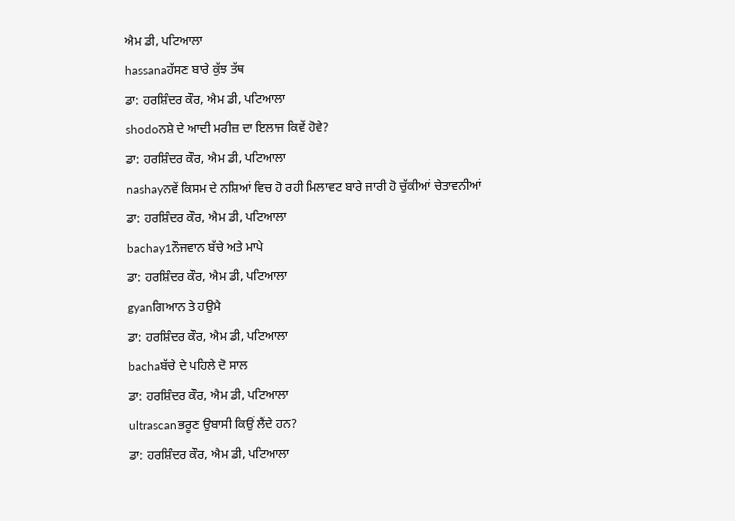ਐਮ ਡੀ, ਪਟਿਆਲਾ
hassanaਹੱਸਣ ਬਾਰੇ ਕੁੱਝ ਤੱਥ
ਡਾ: ਹਰਸ਼ਿੰਦਰ ਕੌਰ, ਐਮ ਡੀ, ਪਟਿਆਲਾ
shodoਨਸ਼ੇ ਦੇ ਆਦੀ ਮਰੀਜ਼ ਦਾ ਇਲਾਜ ਕਿਵੇਂ ਹੋਵੇ?
ਡਾ: ਹਰਸ਼ਿੰਦਰ ਕੌਰ, ਐਮ ਡੀ, ਪਟਿਆਲਾ
nashayਨਵੇਂ ਕਿਸਮ ਦੇ ਨਸ਼ਿਆਂ ਵਿਚ ਹੋ ਰਹੀ ਮਿਲਾਵਟ ਬਾਰੇ ਜਾਰੀ ਹੋ ਚੁੱਕੀਆਂ ਚੇਤਾਵਨੀਆਂ
ਡਾ: ਹਰਸ਼ਿੰਦਰ ਕੌਰ, ਐਮ ਡੀ, ਪਟਿਆਲਾ
bachay1ਨੌਜਵਾਨ ਬੱਚੇ ਅਤੇ ਮਾਪੇ
ਡਾ: ਹਰਸ਼ਿੰਦਰ ਕੌਰ, ਐਮ ਡੀ, ਪਟਿਆਲਾ
gyanਗਿਆਨ ਤੇ ਹਉਮੈ
ਡਾ: ਹਰਸ਼ਿੰਦਰ ਕੌਰ, ਐਮ ਡੀ, ਪਟਿਆਲਾ
bachaਬੱਚੇ ਦੇ ਪਹਿਲੇ ਦੋ ਸਾਲ
ਡਾ: ਹਰਸ਼ਿੰਦਰ ਕੌਰ, ਐਮ ਡੀ, ਪਟਿਆਲਾ
ultrascanਭਰੂਣ ਉਬਾਸੀ ਕਿਉਂ ਲੈਂਦੇ ਹਨ?
ਡਾ: ਹਰਸ਼ਿੰਦਰ ਕੌਰ, ਐਮ ਡੀ, ਪਟਿਆਲਾ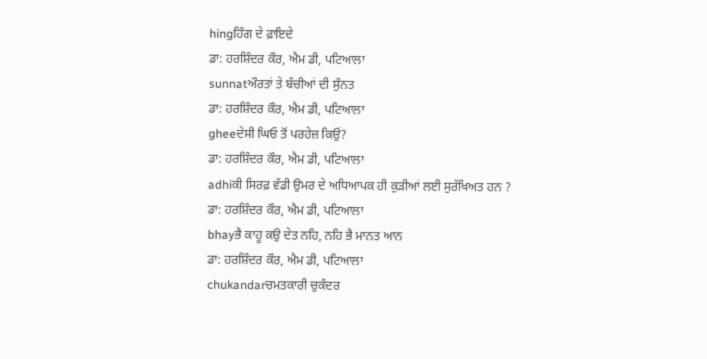hingਹਿੰਗ ਦੇ ਫ਼ਾਇਦੇ
ਡਾ: ਹਰਸ਼ਿੰਦਰ ਕੌਰ, ਐਮ ਡੀ, ਪਟਿਆਲਾ
sunnatਔਰਤਾਂ ਤੇ ਬੱਚੀਆਂ ਦੀ ਸੁੰਨਤ
ਡਾ: ਹਰਸ਼ਿੰਦਰ ਕੌਰ, ਐਮ ਡੀ, ਪਟਿਆਲਾ
gheeਦੇਸੀ ਘਿਓ ਤੋਂ ਪਰਹੇਜ਼ ਕਿਉਂ?
ਡਾ: ਹਰਸ਼ਿੰਦਰ ਕੌਰ, ਐਮ ਡੀ, ਪਟਿਆਲਾ
adhiਕੀ ਸਿਰਫ਼ ਵੱਡੀ ਉਮਰ ਦੇ ਅਧਿਆਪਕ ਹੀ ਕੁੜੀਆਂ ਲਈ ਸੁਰੱਖਿਅਤ ਹਨ ?
ਡਾ: ਹਰਸ਼ਿੰਦਰ ਕੌਰ, ਐਮ ਡੀ, ਪਟਿਆਲਾ
bhayਭੈ ਕਾਹੂ ਕਉ ਦੇਤ ਨਹਿ, ਨਹਿ ਭੈ ਮਾਨਤ ਆਨ
ਡਾ: ਹਰਸ਼ਿੰਦਰ ਕੌਰ, ਐਮ ਡੀ, ਪਟਿਆਲਾ
chukandarਚਮਤਕਾਰੀ ਚੁਕੰਦਰ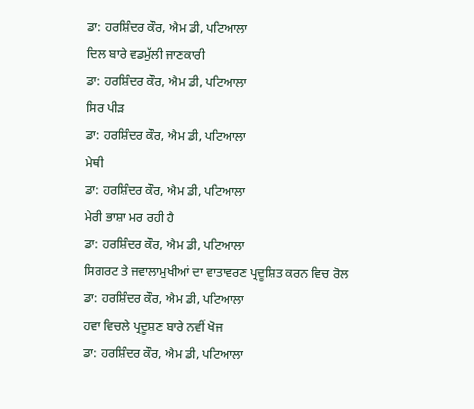ਡਾ: ਹਰਸ਼ਿੰਦਰ ਕੌਰ, ਐਮ ਡੀ, ਪਟਿਆਲਾ
ਦਿਲ ਬਾਰੇ ਵਡਮੁੱਲੀ ਜਾਣਕਾਰੀ
ਡਾ: ਹਰਸ਼ਿੰਦਰ ਕੌਰ, ਐਮ ਡੀ, ਪਟਿਆਲਾ
ਸਿਰ ਪੀੜ
ਡਾ: ਹਰਸ਼ਿੰਦਰ ਕੌਰ, ਐਮ ਡੀ, ਪਟਿਆਲਾ
ਮੇਥੀ
ਡਾ: ਹਰਸ਼ਿੰਦਰ ਕੌਰ, ਐਮ ਡੀ, ਪਟਿਆਲਾ
ਮੇਰੀ ਭਾਸ਼ਾ ਮਰ ਰਹੀ ਹੈ
ਡਾ: ਹਰਸ਼ਿੰਦਰ ਕੌਰ, ਐਮ ਡੀ, ਪਟਿਆਲਾ
ਸਿਗਰਟ ਤੇ ਜਵਾਲਾਮੁਖੀਆਂ ਦਾ ਵਾਤਾਵਰਣ ਪ੍ਰਦੂਸ਼ਿਤ ਕਰਨ ਵਿਚ ਰੋਲ
ਡਾ: ਹਰਸ਼ਿੰਦਰ ਕੌਰ, ਐਮ ਡੀ, ਪਟਿਆਲਾ
ਹਵਾ ਵਿਚਲੇ ਪ੍ਰਦੂਸ਼ਣ ਬਾਰੇ ਨਵੀਂ ਖੋਜ
ਡਾ: ਹਰਸ਼ਿੰਦਰ ਕੌਰ, ਐਮ ਡੀ, ਪਟਿਆਲਾ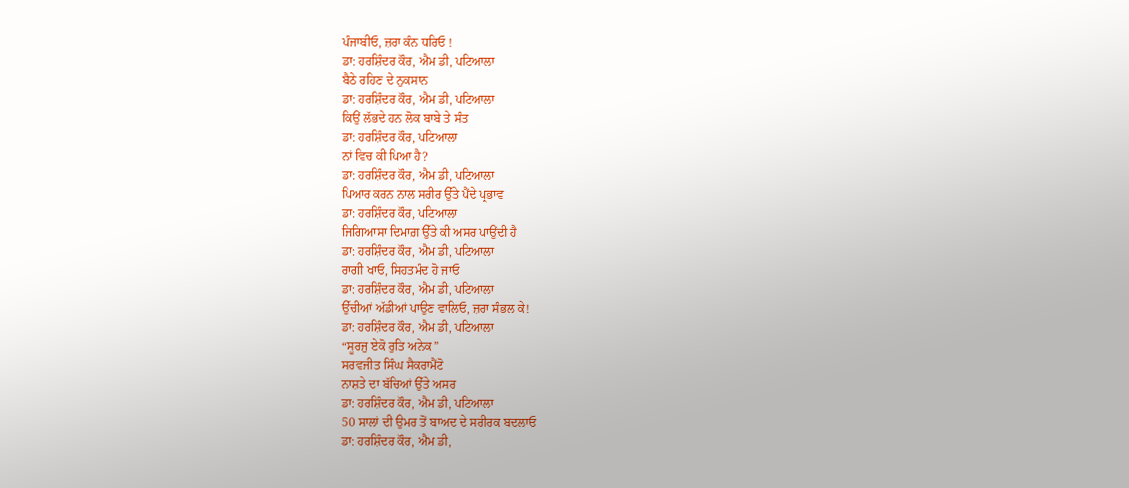ਪੰਜਾਬੀਓ, ਜ਼ਰਾ ਕੰਨ ਧਰਿਓ !
ਡਾ: ਹਰਸ਼ਿੰਦਰ ਕੌਰ, ਐਮ ਡੀ, ਪਟਿਆਲਾ
ਬੈਠੇ ਰਹਿਣ ਦੇ ਨੁਕਸਾਨ
ਡਾ: ਹਰਸ਼ਿੰਦਰ ਕੌਰ, ਐਮ ਡੀ, ਪਟਿਆਲਾ
ਕਿਉਂ ਲੱਭਦੇ ਹਨ ਲੋਕ ਬਾਬੇ ਤੇ ਸੰਤ
ਡਾ: ਹਰਸ਼ਿੰਦਰ ਕੌਰ, ਪਟਿਆਲਾ
ਨਾਂ ਵਿਚ ਕੀ ਪਿਆ ਹੈ?
ਡਾ: ਹਰਸ਼ਿੰਦਰ ਕੌਰ, ਐਮ ਡੀ, ਪਟਿਆਲਾ
ਪਿਆਰ ਕਰਨ ਨਾਲ ਸਰੀਰ ਉੱਤੇ ਪੈਂਦੇ ਪ੍ਰਭਾਵ
ਡਾ: ਹਰਸ਼ਿੰਦਰ ਕੌਰ, ਪਟਿਆਲਾ
ਜਿਗਿਆਸਾ ਦਿਮਾਗ਼ ਉੱਤੇ ਕੀ ਅਸਰ ਪਾਉਂਦੀ ਹੈ
ਡਾ: ਹਰਸ਼ਿੰਦਰ ਕੌਰ, ਐਮ ਡੀ, ਪਟਿਆਲਾ
ਰਾਗੀ ਖਾਓ, ਸਿਹਤਮੰਦ ਹੋ ਜਾਓ
ਡਾ: ਹਰਸ਼ਿੰਦਰ ਕੌਰ, ਐਮ ਡੀ, ਪਟਿਆਲਾ
ਉੱਚੀਆਂ ਅੱਡੀਆਂ ਪਾਉਣ ਵਾਲਿਓ, ਜ਼ਰਾ ਸੰਭਲ ਕੇ!
ਡਾ: ਹਰਸ਼ਿੰਦਰ ਕੌਰ, ਐਮ ਡੀ, ਪਟਿਆਲਾ
“ਸੂਰਜੁ ਏਕੋ ਰੁਤਿ ਅਨੇਕ”
ਸਰਵਜੀਤ ਸਿੰਘ ਸੈਕਰਾਮੈਂਟੋ
ਨਾਸ਼ਤੇ ਦਾ ਬੱਚਿਆਂ ਉੱਤੇ ਅਸਰ
ਡਾ: ਹਰਸ਼ਿੰਦਰ ਕੌਰ, ਐਮ ਡੀ, ਪਟਿਆਲਾ
50 ਸਾਲਾਂ ਦੀ ਉਮਰ ਤੋਂ ਬਾਅਦ ਦੇ ਸਰੀਰਕ ਬਦਲਾਓ
ਡਾ: ਹਰਸ਼ਿੰਦਰ ਕੌਰ, ਐਮ ਡੀ,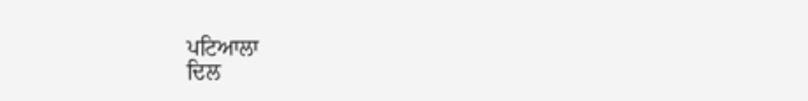ਪਟਿਆਲਾ
ਦਿਲ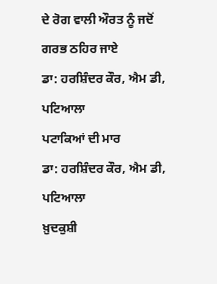ਦੇ ਰੋਗ ਵਾਲੀ ਔਰਤ ਨੂੰ ਜਦੋਂ ਗਰਭ ਠਹਿਰ ਜਾਏ
ਡਾ: ਹਰਸ਼ਿੰਦਰ ਕੌਰ, ਐਮ ਡੀ, ਪਟਿਆਲਾ
ਪਟਾਕਿਆਂ ਦੀ ਮਾਰ
ਡਾ: ਹਰਸ਼ਿੰਦਰ ਕੌਰ, ਐਮ ਡੀ, ਪਟਿਆਲਾ
ਖ਼ੁਦਕੁਸ਼ੀ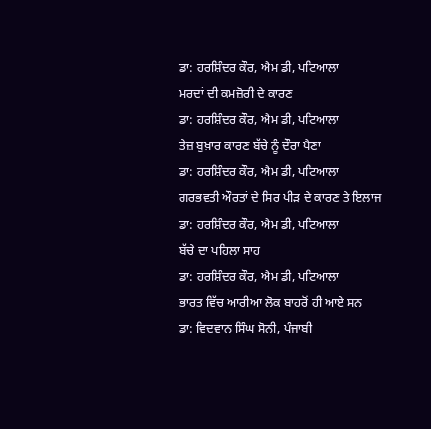ਡਾ: ਹਰਸ਼ਿੰਦਰ ਕੌਰ, ਐਮ ਡੀ, ਪਟਿਆਲਾ
ਮਰਦਾਂ ਦੀ ਕਮਜ਼ੋਰੀ ਦੇ ਕਾਰਣ
ਡਾ: ਹਰਸ਼ਿੰਦਰ ਕੌਰ, ਐਮ ਡੀ, ਪਟਿਆਲਾ
ਤੇਜ਼ ਬੁਖ਼ਾਰ ਕਾਰਣ ਬੱਚੇ ਨੂੰ ਦੌਰਾ ਪੈਣਾ
ਡਾ: ਹਰਸ਼ਿੰਦਰ ਕੌਰ, ਐਮ ਡੀ, ਪਟਿਆਲਾ
ਗਰਭਵਤੀ ਔਰਤਾਂ ਦੇ ਸਿਰ ਪੀੜ ਦੇ ਕਾਰਣ ਤੇ ਇਲਾਜ
ਡਾ: ਹਰਸ਼ਿੰਦਰ ਕੌਰ, ਐਮ ਡੀ, ਪਟਿਆਲਾ
ਬੱਚੇ ਦਾ ਪਹਿਲਾ ਸਾਹ
ਡਾ: ਹਰਸ਼ਿੰਦਰ ਕੌਰ, ਐਮ ਡੀ, ਪਟਿਆਲਾ
ਭਾਰਤ ਵਿੱਚ ਆਰੀਆ ਲੋਕ ਬਾਹਰੋਂ ਹੀ ਆਏ ਸਨ
ਡਾ: ਵਿਦਵਾਨ ਸਿੰਘ ਸੋਨੀ, ਪੰਜਾਬੀ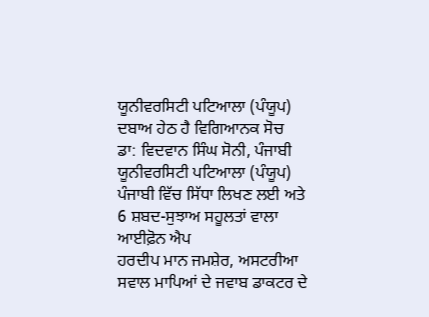ਯੂਨੀਵਰਸਿਟੀ ਪਟਿਆਲਾ (ਪੰਯੂਪ)
ਦਬਾਅ ਹੇਠ ਹੈ ਵਿਗਿਆਨਕ ਸੋਚ
ਡਾ: ਵਿਦਵਾਨ ਸਿੰਘ ਸੋਨੀ, ਪੰਜਾਬੀ ਯੂਨੀਵਰਸਿਟੀ ਪਟਿਆਲਾ (ਪੰਯੂਪ)
ਪੰਜਾਬੀ ਵਿੱਚ ਸਿੱਧਾ ਲਿਖਣ ਲਈ ਅਤੇ 6 ਸ਼ਬਦ-ਸੁਝਾਅ ਸਹੂਲਤਾਂ ਵਾਲਾ ਆਈਫ਼ੋਨ ਐਪ
ਹਰਦੀਪ ਮਾਨ ਜਮਸ਼ੇਰ, ਅਸਟਰੀਆ
ਸਵਾਲ ਮਾਪਿਆਂ ਦੇ ਜਵਾਬ ਡਾਕਟਰ ਦੇ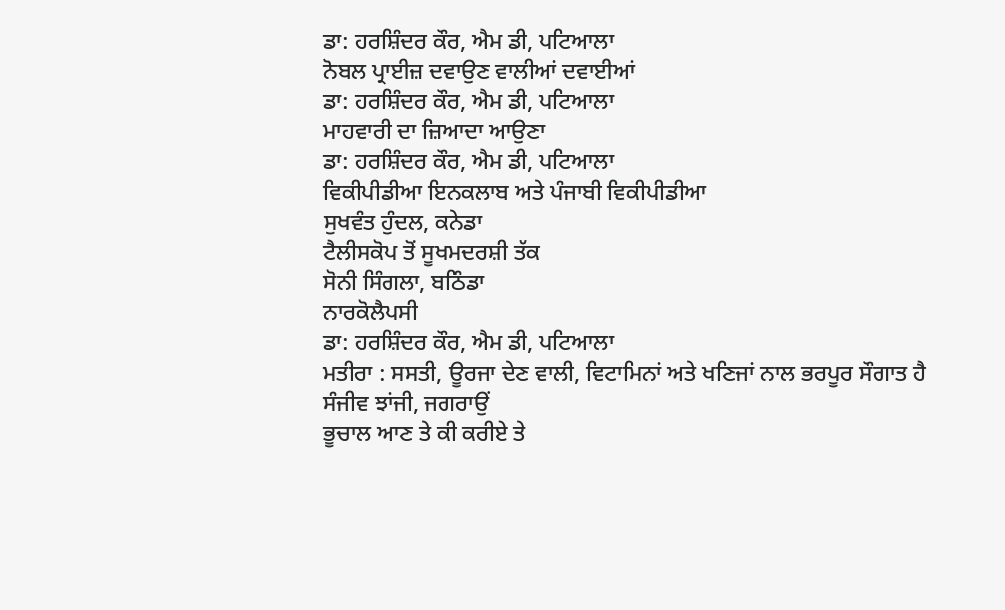ਡਾ: ਹਰਸ਼ਿੰਦਰ ਕੌਰ, ਐਮ ਡੀ, ਪਟਿਆਲਾ
ਨੋਬਲ ਪ੍ਰਾਈਜ਼ ਦਵਾਉਣ ਵਾਲੀਆਂ ਦਵਾਈਆਂ
ਡਾ: ਹਰਸ਼ਿੰਦਰ ਕੌਰ, ਐਮ ਡੀ, ਪਟਿਆਲਾ
ਮਾਹਵਾਰੀ ਦਾ ਜ਼ਿਆਦਾ ਆਉਣਾ
ਡਾ: ਹਰਸ਼ਿੰਦਰ ਕੌਰ, ਐਮ ਡੀ, ਪਟਿਆਲਾ
ਵਿਕੀਪੀਡੀਆ ਇਨਕਲਾਬ ਅਤੇ ਪੰਜਾਬੀ ਵਿਕੀਪੀਡੀਆ
ਸੁਖਵੰਤ ਹੁੰਦਲ, ਕਨੇਡਾ
ਟੈਲੀਸਕੋਪ ਤੋਂ ਸੂਖਮਦਰਸ਼ੀ ਤੱਕ
ਸੋਨੀ ਸਿੰਗਲਾ, ਬਠਿੰਡਾ
ਨਾਰਕੋਲੈਪਸੀ
ਡਾ: ਹਰਸ਼ਿੰਦਰ ਕੌਰ, ਐਮ ਡੀ, ਪਟਿਆਲਾ
ਮਤੀਰਾ : ਸਸਤੀ, ਊਰਜਾ ਦੇਣ ਵਾਲੀ, ਵਿਟਾਮਿਨਾਂ ਅਤੇ ਖਣਿਜਾਂ ਨਾਲ ਭਰਪੂਰ ਸੌਗਾਤ ਹੈ
ਸੰਜੀਵ ਝਾਂਜੀ, ਜਗਰਾਉਂ
ਭੂਚਾਲ ਆਣ ਤੇ ਕੀ ਕਰੀਏ ਤੇ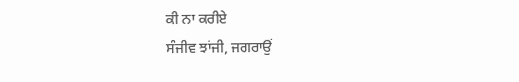ਕੀ ਨਾ ਕਰੀਏ
ਸੰਜੀਵ ਝਾਂਜੀ, ਜਗਰਾਉਂ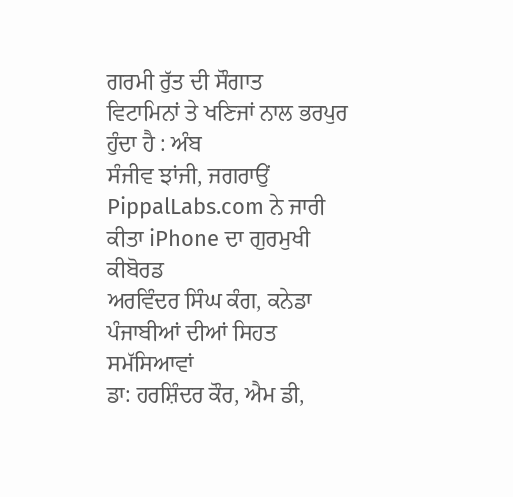ਗਰਮੀ ਰੁੱਤ ਦੀ ਸੌਗਾਤ
ਵਿਟਾਮਿਨਾਂ ਤੇ ਖਣਿਜਾਂ ਨਾਲ ਭਰਪੁਰ ਹੁੰਦਾ ਹੈ : ਅੰਬ
ਸੰਜੀਵ ਝਾਂਜੀ, ਜਗਰਾਉਂ
PippalLabs.com ਨੇ ਜਾਰੀ ਕੀਤਾ iPhone ਦਾ ਗੁਰਮੁਖੀ ਕੀਬੋਰਡ
ਅਰਵਿੰਦਰ ਸਿੰਘ ਕੰਗ, ਕਨੇਡਾ
ਪੰਜਾਬੀਆਂ ਦੀਆਂ ਸਿਹਤ ਸਮੱਸਿਆਵਾਂ
ਡਾ: ਹਰਸ਼ਿੰਦਰ ਕੌਰ, ਐਮ ਡੀ,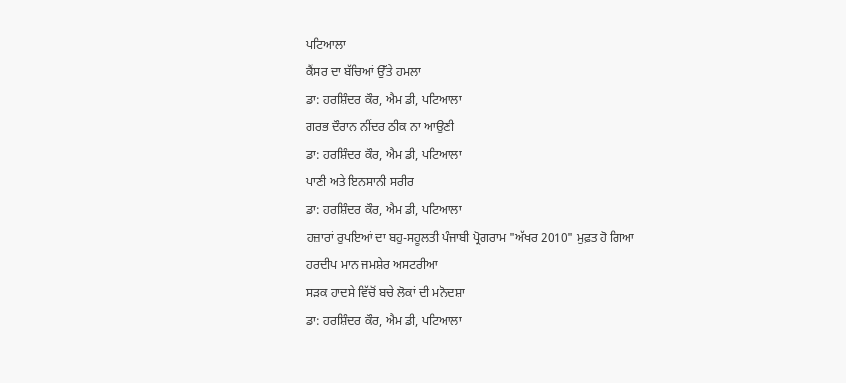ਪਟਿਆਲਾ
ਕੈਂਸਰ ਦਾ ਬੱਚਿਆਂ ਉੱਤੇ ਹਮਲਾ
ਡਾ: ਹਰਸ਼ਿੰਦਰ ਕੌਰ, ਐਮ ਡੀ, ਪਟਿਆਲਾ
ਗਰਭ ਦੌਰਾਨ ਨੀਂਦਰ ਠੀਕ ਨਾ ਆਉਣੀ
ਡਾ: ਹਰਸ਼ਿੰਦਰ ਕੌਰ, ਐਮ ਡੀ, ਪਟਿਆਲਾ
ਪਾਣੀ ਅਤੇ ਇਨਸਾਨੀ ਸਰੀਰ
ਡਾ: ਹਰਸ਼ਿੰਦਰ ਕੌਰ, ਐਮ ਡੀ, ਪਟਿਆਲਾ
ਹਜ਼ਾਰਾਂ ਰੁਪਇਆਂ ਦਾ ਬਹੁ-ਸਹੂਲਤੀ ਪੰਜਾਬੀ ਪ੍ਰੋਗਰਾਮ "ਅੱਖਰ 2010" ਮੁਫ਼ਤ ਹੋ ਗਿਆ
ਹਰਦੀਪ ਮਾਨ ਜਮਸ਼ੇਰ ਅਸਟਰੀਆ
ਸੜਕ ਹਾਦਸੇ ਵਿੱਚੋਂ ਬਚੇ ਲੋਕਾਂ ਦੀ ਮਨੋਦਸ਼ਾ
ਡਾ: ਹਰਸ਼ਿੰਦਰ ਕੌਰ, ਐਮ ਡੀ, ਪਟਿਆਲਾ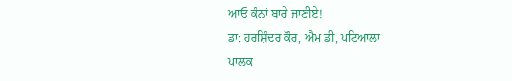ਆਓ ਕੰਨਾਂ ਬਾਰੇ ਜਾਣੀਏ!
ਡਾ: ਹਰਸ਼ਿੰਦਰ ਕੌਰ, ਐਮ ਡੀ, ਪਟਿਆਲਾ
ਪਾਲਕ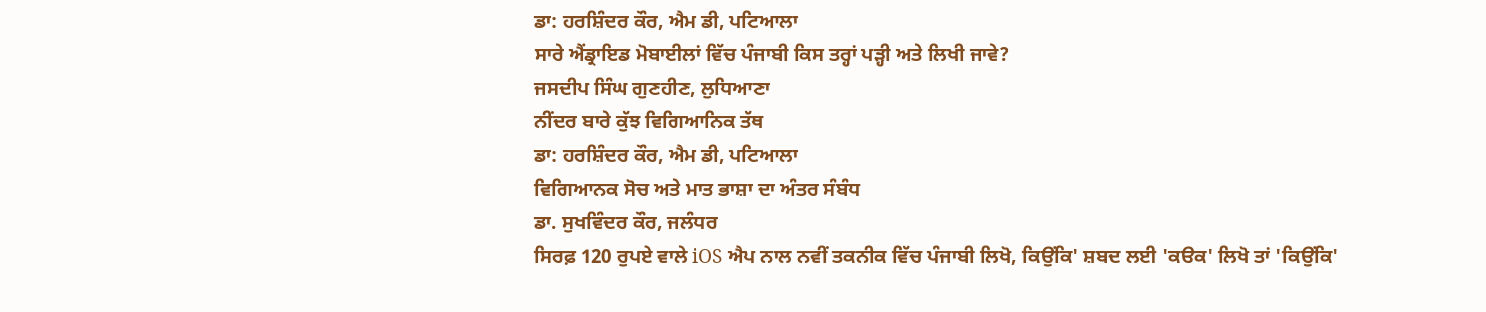ਡਾ: ਹਰਸ਼ਿੰਦਰ ਕੌਰ, ਐਮ ਡੀ, ਪਟਿਆਲਾ
ਸਾਰੇ ਐਂਡ੍ਰਾਇਡ ਮੋਬਾਈਲਾਂ ਵਿੱਚ ਪੰਜਾਬੀ ਕਿਸ ਤਰ੍ਹਾਂ ਪੜ੍ਹੀ ਅਤੇ ਲਿਖੀ ਜਾਵੇ?
ਜਸਦੀਪ ਸਿੰਘ ਗੁਣਹੀਣ, ਲੁਧਿਆਣਾ
ਨੀਂਦਰ ਬਾਰੇ ਕੁੱਝ ਵਿਗਿਆਨਿਕ ਤੱਥ
ਡਾ: ਹਰਸ਼ਿੰਦਰ ਕੌਰ, ਐਮ ਡੀ, ਪਟਿਆਲਾ
ਵਿਗਿਆਨਕ ਸੋਚ ਅਤੇ ਮਾਤ ਭਾਸ਼ਾ ਦਾ ਅੰਤਰ ਸੰਬੰਧ
ਡਾ. ਸੁਖਵਿੰਦਰ ਕੌਰ, ਜਲੰਧਰ
ਸਿਰਫ਼ 120 ਰੁਪਏ ਵਾਲੇ iOS ਐਪ ਨਾਲ ਨਵੀਂ ਤਕਨੀਕ ਵਿੱਚ ਪੰਜਾਬੀ ਲਿਖੋ, ਕਿਉਂਕਿ' ਸ਼ਬਦ ਲਈ 'ਕੳਕ' ਲਿਖੋ ਤਾਂ 'ਕਿਉਂਕਿ'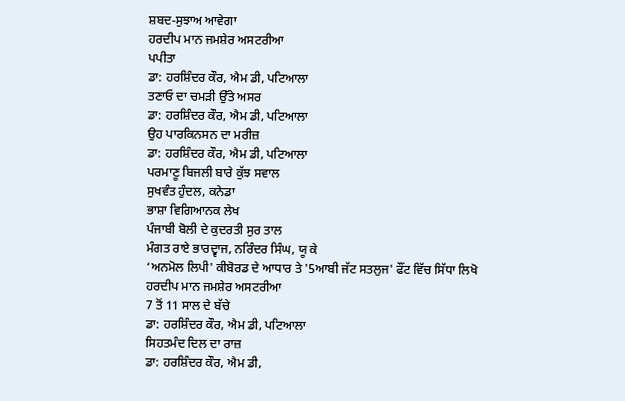ਸ਼ਬਦ-ਸੁਝਾਅ ਆਵੇਗਾ
ਹਰਦੀਪ ਮਾਨ ਜਮਸ਼ੇਰ ਅਸਟਰੀਆ
ਪਪੀਤਾ
ਡਾ: ਹਰਸ਼ਿੰਦਰ ਕੌਰ, ਐਮ ਡੀ, ਪਟਿਆਲਾ
ਤਣਾਓ ਦਾ ਚਮੜੀ ਉੱਤੇ ਅਸਰ
ਡਾ: ਹਰਸ਼ਿੰਦਰ ਕੌਰ, ਐਮ ਡੀ, ਪਟਿਆਲਾ
ਉਹ ਪਾਰਕਿਨਸਨ ਦਾ ਮਰੀਜ਼
ਡਾ: ਹਰਸ਼ਿੰਦਰ ਕੌਰ, ਐਮ ਡੀ, ਪਟਿਆਲਾ
ਪਰਮਾਣੂ ਬਿਜਲੀ ਬਾਰੇ ਕੁੱਝ ਸਵਾਲ
ਸੁਖਵੰਤ ਹੁੰਦਲ, ਕਨੇਡਾ
ਭਾਸ਼ਾ ਵਿਗਿਆਨਕ ਲੇਖ
ਪੰਜਾਬੀ ਬੋਲੀ ਦੇ ਕੁਦਰਤੀ ਸੁਰ ਤਾਲ
ਮੰਗਤ ਰਾਏ ਭਾਰਦ੍ਵਾਜ, ਨਰਿੰਦਰ ਸਿੰਘ, ਯੂ ਕੇ
‘ਅਨਮੋਲ ਲਿਪੀ' ਕੀਬੋਰਡ ਦੇ ਆਧਾਰ ਤੇ '5ਆਬੀ ਜੱਟ ਸਤਲੁਜ' ਫੌਂਟ ਵਿੱਚ ਸਿੱਧਾ ਲਿਖੋ
ਹਰਦੀਪ ਮਾਨ ਜਮਸ਼ੇਰ ਅਸਟਰੀਆ
7 ਤੋਂ 11 ਸਾਲ ਦੇ ਬੱਚੇ
ਡਾ: ਹਰਸ਼ਿੰਦਰ ਕੌਰ, ਐਮ ਡੀ, ਪਟਿਆਲਾ
ਸਿਹਤਮੰਦ ਦਿਲ ਦਾ ਰਾਜ਼
ਡਾ: ਹਰਸ਼ਿੰਦਰ ਕੌਰ, ਐਮ ਡੀ,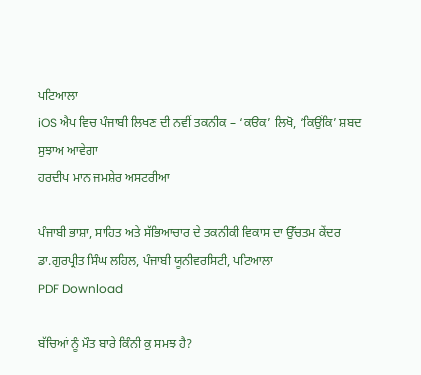ਪਟਿਆਲਾ
iOS ਐਪ ਵਿਚ ਪੰਜਾਬੀ ਲਿਖਣ ਦੀ ਨਵੀਂ ਤਕਨੀਕ – ‘ਕੳਕ’ ਲਿਖੋ, ‘ਕਿਉਂਕਿ’ ਸ਼ਬਦ ਸੁਝਾਅ ਆਵੇਗਾ
ਹਰਦੀਪ ਮਾਨ ਜਮਸ਼ੇਰ ਅਸਟਰੀਆ

ਪੰਜਾਬੀ ਭਾਸ਼ਾ, ਸਾਹਿਤ ਅਤੇ ਸੱਭਿਆਚਾਰ ਦੇ ਤਕਨੀਕੀ ਵਿਕਾਸ ਦਾ ਉੱਚਤਮ ਕੇਂਦਰ
ਡਾ.ਗੁਰਪ੍ਰੀਤ ਸਿੰਘ ਲਹਿਲ, ਪੰਜਾਬੀ ਯੂਨੀਵਰਸਿਟੀ, ਪਟਿਆਲਾ
PDF Download

ਬੱਚਿਆਂ ਨੂੰ ਮੌਤ ਬਾਰੇ ਕਿੰਨੀ ਕੁ ਸਮਝ ਹੈ?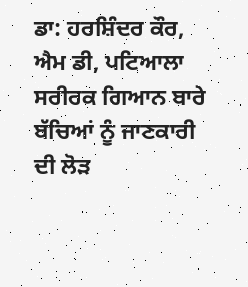ਡਾ: ਹਰਸ਼ਿੰਦਰ ਕੌਰ, ਐਮ ਡੀ, ਪਟਿਆਲਾ
ਸਰੀਰਕ ਗਿਆਨ ਬਾਰੇ ਬੱਚਿਆਂ ਨੂੰ ਜਾਣਕਾਰੀ ਦੀ ਲੋੜ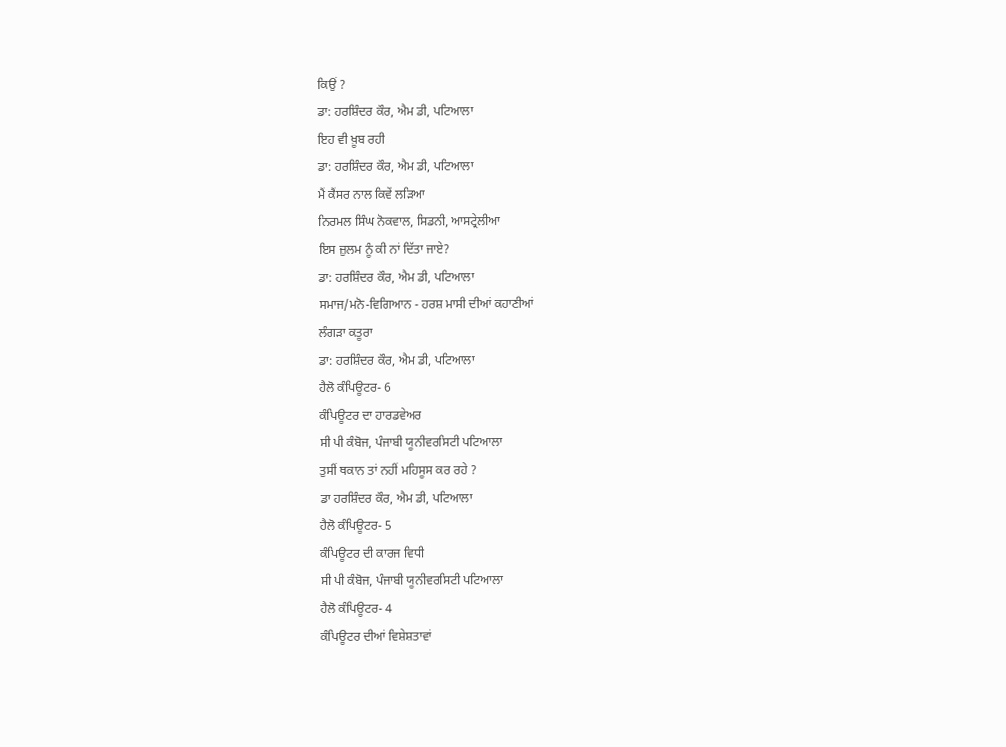ਕਿਉਂ ?
ਡਾ: ਹਰਸ਼ਿੰਦਰ ਕੌਰ, ਐਮ ਡੀ, ਪਟਿਆਲਾ
ਇਹ ਵੀ ਖ਼ੂਬ ਰਹੀ
ਡਾ: ਹਰਸ਼ਿੰਦਰ ਕੌਰ, ਐਮ ਡੀ, ਪਟਿਆਲਾ
ਮੈਂ ਕੈਂਸਰ ਨਾਲ ਕਿਵੇਂ ਲੜਿਆ
ਨਿਰਮਲ ਸਿੰਘ ਨੋਕਵਾਲ, ਸਿਡਨੀ, ਆਸਟ੍ਰੇਲੀਆ
ਇਸ ਜ਼ੁਲਮ ਨੂੰ ਕੀ ਨਾਂ ਦਿੱਤਾ ਜਾਏ?
ਡਾ: ਹਰਸ਼ਿੰਦਰ ਕੌਰ, ਐਮ ਡੀ, ਪਟਿਆਲਾ
ਸਮਾਜ/ਮਨੋ-ਵਿਗਿਆਨ - ਹਰਸ਼ ਮਾਸੀ ਦੀਆਂ ਕਹਾਣੀਆਂ
ਲੰਗੜਾ ਕਤੂਰਾ
ਡਾ: ਹਰਸ਼ਿੰਦਰ ਕੌਰ, ਐਮ ਡੀ, ਪਟਿਆਲਾ
ਹੈਲੋ ਕੰਪਿਊਟਰ- 6
ਕੰਪਿਊਟਰ ਦਾ ਹਾਰਡਵੇਅਰ
ਸੀ ਪੀ ਕੰਬੋਜ, ਪੰਜਾਬੀ ਯੂਨੀਵਰਸਿਟੀ ਪਟਿਆਲਾ
ਤੁਸੀਂ ਥਕਾਨ ਤਾਂ ਨਹੀਂ ਮਹਿਸੂਸ ਕਰ ਰਹੇ ?
ਡਾ ਹਰਸ਼ਿੰਦਰ ਕੌਰ, ਐਮ ਡੀ, ਪਟਿਆਲਾ
ਹੈਲੋ ਕੰਪਿਊਟਰ- 5
ਕੰਪਿਊਟਰ ਦੀ ਕਾਰਜ ਵਿਧੀ
ਸੀ ਪੀ ਕੰਬੋਜ, ਪੰਜਾਬੀ ਯੂਨੀਵਰਸਿਟੀ ਪਟਿਆਲਾ
ਹੈਲੋ ਕੰਪਿਊਟਰ- 4
ਕੰਪਿਊਟਰ ਦੀਆਂ ਵਿਸ਼ੇਸ਼ਤਾਵਾਂ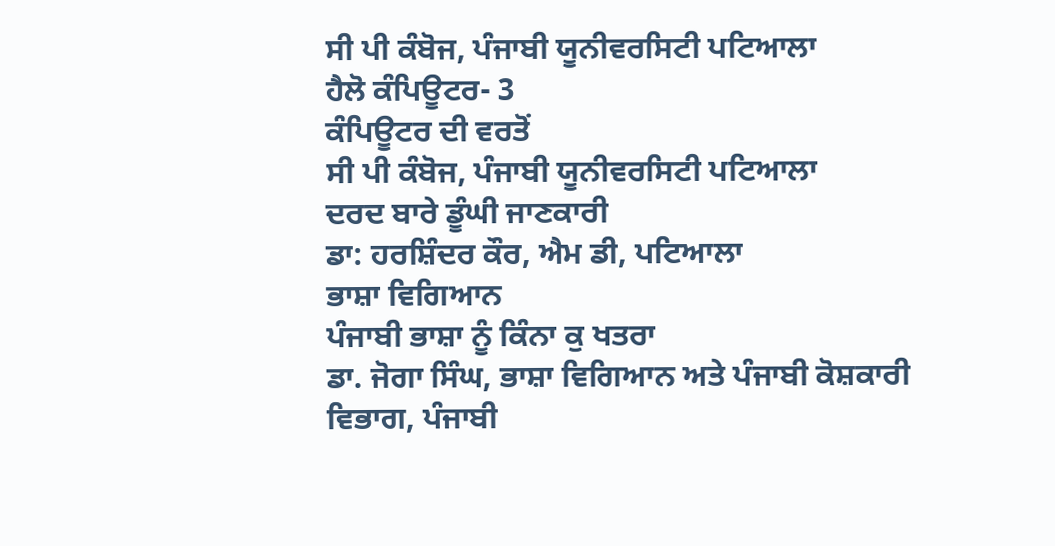ਸੀ ਪੀ ਕੰਬੋਜ, ਪੰਜਾਬੀ ਯੂਨੀਵਰਸਿਟੀ ਪਟਿਆਲਾ
ਹੈਲੋ ਕੰਪਿਊਟਰ- 3
ਕੰਪਿਊਟਰ ਦੀ ਵਰਤੋਂ
ਸੀ ਪੀ ਕੰਬੋਜ, ਪੰਜਾਬੀ ਯੂਨੀਵਰਸਿਟੀ ਪਟਿਆਲਾ
ਦਰਦ ਬਾਰੇ ਡੂੰਘੀ ਜਾਣਕਾਰੀ
ਡਾ: ਹਰਸ਼ਿੰਦਰ ਕੌਰ, ਐਮ ਡੀ, ਪਟਿਆਲਾ
ਭਾਸ਼ਾ ਵਿਗਿਆਨ
ਪੰਜਾਬੀ ਭਾਸ਼ਾ ਨੂੰ ਕਿੰਨਾ ਕੁ ਖਤਰਾ
ਡਾ. ਜੋਗਾ ਸਿੰਘ, ਭਾਸ਼ਾ ਵਿਗਿਆਨ ਅਤੇ ਪੰਜਾਬੀ ਕੋਸ਼ਕਾਰੀ ਵਿਭਾਗ, ਪੰਜਾਬੀ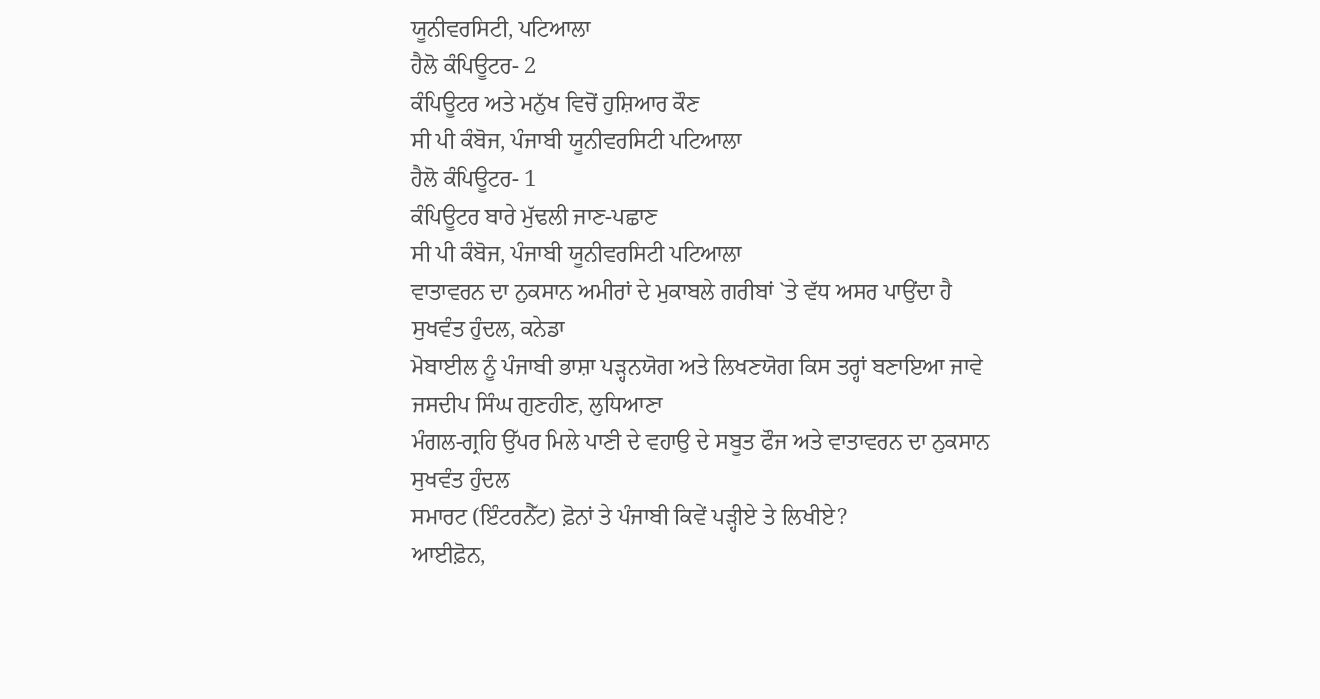ਯੂਨੀਵਰਸਿਟੀ, ਪਟਿਆਲਾ
ਹੈਲੋ ਕੰਪਿਊਟਰ- 2
ਕੰਪਿਊਟਰ ਅਤੇ ਮਨੁੱਖ ਵਿਚੋਂ ਹੁਸ਼ਿਆਰ ਕੌਣ
ਸੀ ਪੀ ਕੰਬੋਜ, ਪੰਜਾਬੀ ਯੂਨੀਵਰਸਿਟੀ ਪਟਿਆਲਾ
ਹੈਲੋ ਕੰਪਿਊਟਰ- 1
ਕੰਪਿਊਟਰ ਬਾਰੇ ਮੁੱਢਲੀ ਜਾਣ-ਪਛਾਣ
ਸੀ ਪੀ ਕੰਬੋਜ, ਪੰਜਾਬੀ ਯੂਨੀਵਰਸਿਟੀ ਪਟਿਆਲਾ
ਵਾਤਾਵਰਨ ਦਾ ਨੁਕਸਾਨ ਅਮੀਰਾਂ ਦੇ ਮੁਕਾਬਲੇ ਗਰੀਬਾਂ `ਤੇ ਵੱਧ ਅਸਰ ਪਾਉਂਦਾ ਹੈ
ਸੁਖਵੰਤ ਹੁੰਦਲ, ਕਨੇਡਾ
ਮੋਬਾਈਲ ਨੂੰ ਪੰਜਾਬੀ ਭਾਸ਼ਾ ਪੜ੍ਹਨਯੋਗ ਅਤੇ ਲਿਖਣਯੋਗ ਕਿਸ ਤਰ੍ਹਾਂ ਬਣਾਇਆ ਜਾਵੇ
ਜਸਦੀਪ ਸਿੰਘ ਗੁਣਹੀਣ, ਲੁਧਿਆਣਾ
ਮੰਗਲ-ਗ੍ਰਹਿ ਉੱਪਰ ਮਿਲੇ ਪਾਣੀ ਦੇ ਵਹਾਉ ਦੇ ਸਬੂਤ ਫੌਜ ਅਤੇ ਵਾਤਾਵਰਨ ਦਾ ਨੁਕਸਾਨ
ਸੁਖਵੰਤ ਹੁੰਦਲ
ਸਮਾਰਟ (ਇੰਟਰਨੈੱਟ) ਫ਼ੋਨਾਂ ਤੇ ਪੰਜਾਬੀ ਕਿਵੇਂ ਪੜ੍ਹੀਏ ਤੇ ਲਿਖੀਏ?
ਆਈਫ਼ੋਨ,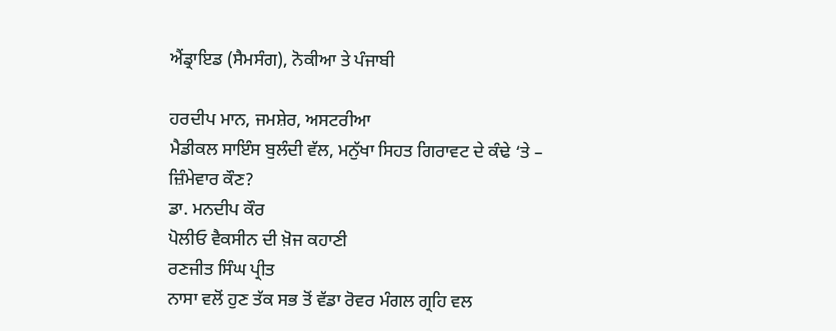ਐਂਡ੍ਰਾਇਡ (ਸੈਮਸੰਗ), ਨੋਕੀਆ ਤੇ ਪੰਜਾਬੀ

ਹਰਦੀਪ ਮਾਨ, ਜਮਸ਼ੇਰ, ਅਸਟਰੀਆ
ਮੈਡੀਕਲ ਸਾਇੰਸ ਬੁਲੰਦੀ ਵੱਲ, ਮਨੁੱਖਾ ਸਿਹਤ ਗਿਰਾਵਟ ਦੇ ਕੰਢੇ ‘ਤੇ – ਜ਼ਿੰਮੇਵਾਰ ਕੌਣ?
ਡਾ. ਮਨਦੀਪ ਕੌਰ
ਪੋਲੀਓ ਵੈਕਸੀਨ ਦੀ ਖ਼ੋਜ ਕਹਾਣੀ
ਰਣਜੀਤ ਸਿੰਘ ਪ੍ਰੀਤ
ਨਾਸਾ ਵਲੋਂ ਹੁਣ ਤੱਕ ਸਭ ਤੋਂ ਵੱਡਾ ਰੋਵਰ ਮੰਗਲ ਗ੍ਰਹਿ ਵਲ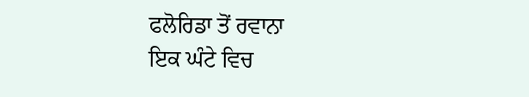ਫਲੋਰਿਡਾ ਤੋਂ ਰਵਾਨਾ
ਇਕ ਘੰਟੇ ਵਿਚ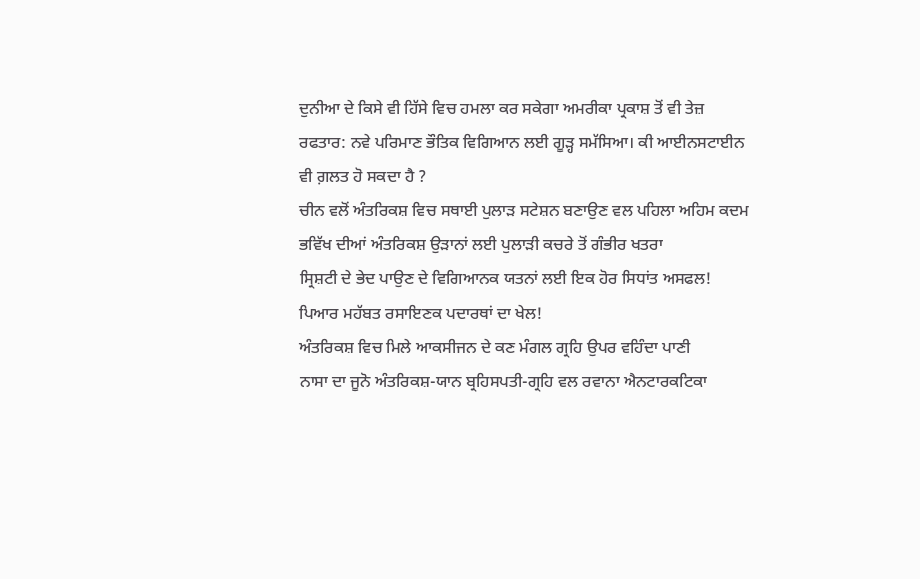ਦੁਨੀਆ ਦੇ ਕਿਸੇ ਵੀ ਹਿੱਸੇ ਵਿਚ ਹਮਲਾ ਕਰ ਸਕੇਗਾ ਅਮਰੀਕਾ ਪ੍ਰਕਾਸ਼ ਤੋਂ ਵੀ ਤੇਜ਼ ਰਫਤਾਰ: ਨਵੇ ਪਰਿਮਾਣ ਭੌਤਿਕ ਵਿਗਿਆਨ ਲਈ ਗੂੜ੍ਹ ਸਮੱਸਿਆ। ਕੀ ਆਈਨਸਟਾਈਨ ਵੀ ਗ਼ਲਤ ਹੋ ਸਕਦਾ ਹੈ ?
ਚੀਨ ਵਲੋਂ ਅੰਤਰਿਕਸ਼ ਵਿਚ ਸਥਾਈ ਪੁਲਾੜ ਸਟੇਸ਼ਨ ਬਣਾਉਣ ਵਲ ਪਹਿਲਾ ਅਹਿਮ ਕਦਮ ਭਵਿੱਖ ਦੀਆਂ ਅੰਤਰਿਕਸ਼ ਉੜਾਨਾਂ ਲਈ ਪੁਲਾੜੀ ਕਚਰੇ ਤੋਂ ਗੰਭੀਰ ਖਤਰਾ
ਸ੍ਰਿਸ਼ਟੀ ਦੇ ਭੇਦ ਪਾਉਣ ਦੇ ਵਿਗਿਆਨਕ ਯਤਨਾਂ ਲਈ ਇਕ ਹੋਰ ਸਿਧਾਂਤ ਅਸਫਲ! ਪਿਆਰ ਮਹੱਬਤ ਰਸਾਇਣਕ ਪਦਾਰਥਾਂ ਦਾ ਖੇਲ!
ਅੰਤਰਿਕਸ਼ ਵਿਚ ਮਿਲੇ ਆਕਸੀਜਨ ਦੇ ਕਣ ਮੰਗਲ ਗ੍ਰਹਿ ਉਪਰ ਵਹਿੰਦਾ ਪਾਣੀ
ਨਾਸਾ ਦਾ ਜੂਨੋ ਅੰਤਰਿਕਸ਼-ਯਾਨ ਬ੍ਰਹਿਸਪਤੀ-ਗ੍ਰਹਿ ਵਲ ਰਵਾਨਾ ਐਨਟਾਰਕਟਿਕਾ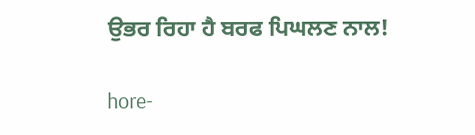ਉਭਰ ਰਿਹਾ ਹੈ ਬਰਫ ਪਿਘਲਣ ਨਾਲ!

hore-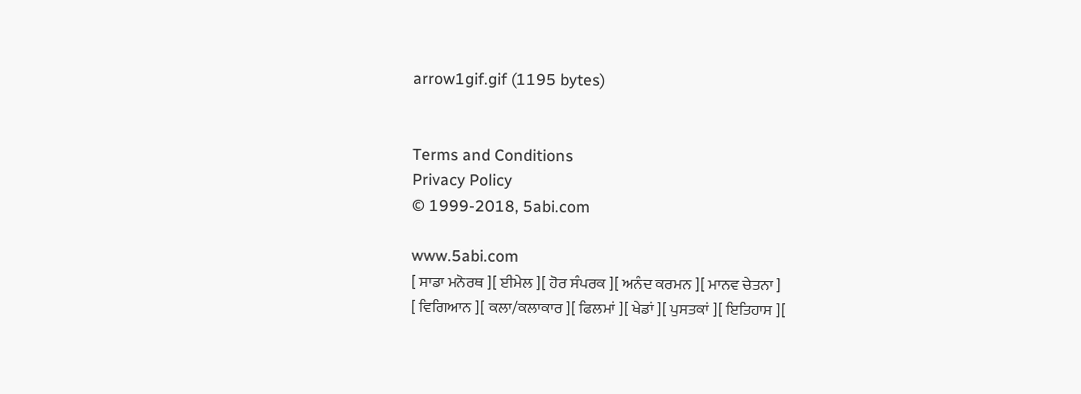arrow1gif.gif (1195 bytes)


Terms and Conditions
Privacy Policy
© 1999-2018, 5abi.com

www.5abi.com
[ ਸਾਡਾ ਮਨੋਰਥ ][ ਈਮੇਲ ][ ਹੋਰ ਸੰਪਰਕ ][ ਅਨੰਦ ਕਰਮਨ ][ ਮਾਨਵ ਚੇਤਨਾ ]
[ ਵਿਗਿਆਨ ][ ਕਲਾ/ਕਲਾਕਾਰ ][ ਫਿਲਮਾਂ ][ ਖੇਡਾਂ ][ ਪੁਸਤਕਾਂ ][ ਇਤਿਹਾਸ ][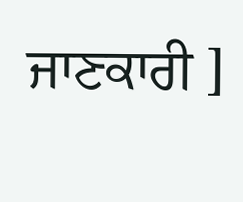ਜਾਣਕਾਰੀ ]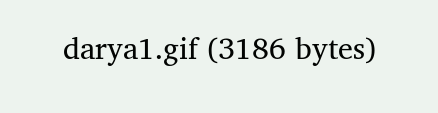darya1.gif (3186 bytes)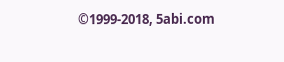©1999-2018, 5abi.com